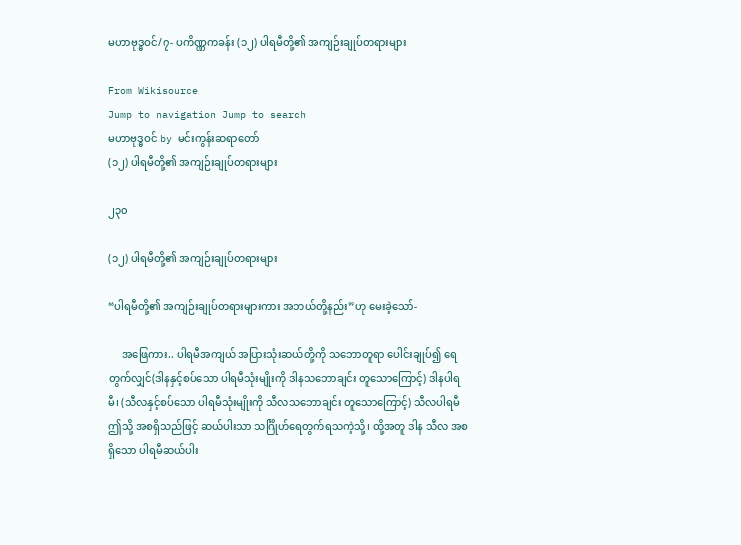မဟာဗုဒ္ဓဝင်/၇- ပကိဏ္ဏကခန်း (၁၂) ပါရမီတို့၏ အကျဉ်းချုပ်တရားများ

From Wikisource
Jump to navigation Jump to search
မဟာဗုဒ္ဓဝင် by မင်းကွန်းဆရာတော်
(၁၂) ပါရမီတို့၏ အကျဉ်းချုပ်တရားများ

၂၃၀

(၁၂) ပါရမီတို့၏ အကျဉ်းချုပ်တရားများ

“ပါရမီတို့၏ အကျဉ်းချုပ်တရားများကား အဘယ်တို့နည်း”ဟု မေးခဲ့သော်-

     အဖြေကား.. ပါရမီအကျယ် အပြားသုံးဆယ်တို့ကို သဘောတူရာ ပေါင်းချုပ်၍ ရေတွက်လျှင်(ဒါနနှင့်စပ်သော ပါရမီသုံးမျိုးကို ဒါနသဘောချင်း တူသောကြောင့်) ဒါနပါရမီ၊ (သီလနှင့်စပ်သော ပါရမီသုံးမျိုးကို သီလသဘောချင်း တူသောကြောင့်) သီလပါရမီ ဤသို့ အစရှိသည်ဖြင့် ဆယ်ပါးသာ သင်္ဂြိုဟ်ရေတွက်ရသကဲ့သို့၊ ထို့အတူ ဒါန သီလ အစရှိသော ပါရမီဆယ်ပါး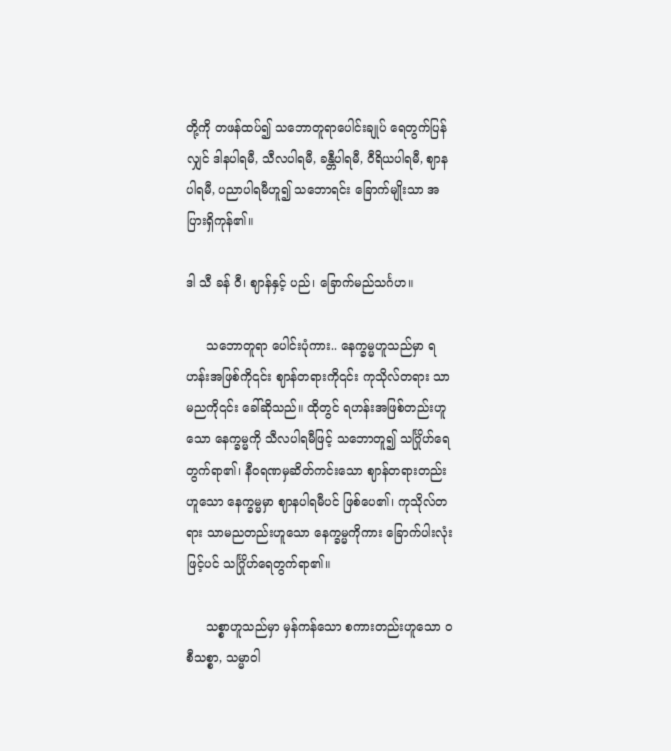တို့ကို တဖန်ထပ်၍ သဘောတူရာပေါင်းချုပ် ရေတွက်ပြန်လျှင် ဒါနပါရမီ, သီလပါရမီ, ခန္တီပါရမီ, ဝီရိယပါရမီ, ဈာနပါရမီ, ပညာပါရမီဟူ၍ သဘောရင်း ခြောက်မျိုးသာ အပြားရှိကုန်၏။

ဒါ သီ ခန် ဝီ၊ ဈာန်နှင့် ပည်၊ ခြောက်မည်သင်္ဂဟ။

     သဘောတူရာ ပေါင်းပုံကား.. နေက္ခမ္မဟူသည်မှာ ရဟန်းအဖြစ်ကို၎င်း ဈာန်တရားကို၎င်း ကုသိုလ်တရား သာမညကို၎င်း ခေါ်ဆိုသည်။ ထိုတွင် ရဟန်းအဖြစ်တည်းဟူသော နေက္ခမ္မကို သီလပါရမီဖြင့် သဘောတူ၍ သင်္ဂြိုဟ်ရေတွက်ရာ၏၊ နီဝရဏမှဆိတ်ကင်းသော ဈာန်တရားတည်းဟူသော နေက္ခမ္မမှာ ဈာနပါရမီပင် ဖြစ်ပေ၏၊ ကုသိုလ်တရား သာမညတည်းဟူသော နေက္ခမ္မကိုကား ခြောက်ပါးလုံးဖြင့်ပင် သင်္ဂြိုဟ်ရေတွက်ရာ၏။

     သစ္စာဟူသည်မှာ မှန်ကန်သော စကားတည်းဟူသော ၀စီသစ္စာ, သမ္မာဝါ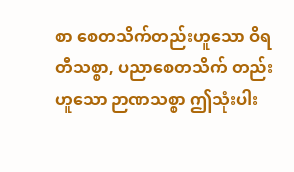စာ စေတသိက်တည်းဟူသော ဝိရတီသစ္စာ, ပညာစေတသိက် တည်းဟူသော ဉာဏသစ္စာ ဤသုံးပါး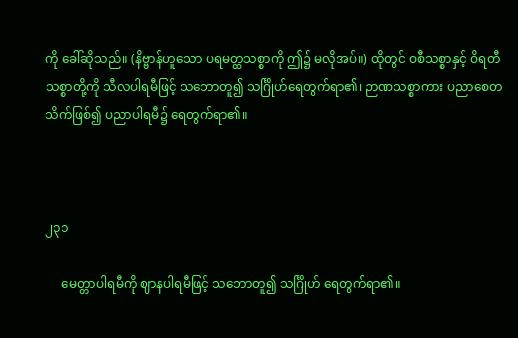ကို ခေါ်ဆိုသည်။ (နိဗ္ဗာန်ဟူသော ပရမတ္ထသစ္စာကို ဤ၌ မလိုအပ်။) ထိုတွင် ဝစီသစ္စာနှင့် ဝိရတီသစ္စာတို့ကို သီလပါရမီဖြင့် သဘောတူ၍ သင်္ဂြိုဟ်ရေတွက်ရာ၏၊ ဉာဏသစ္စာကား ပညာစေတသိက်ဖြစ်၍ ပညာပါရမီ၌ ရေတွက်ရာ၏။



၂၃၁

     မေတ္တာပါရမီကို ဈာနပါရမီဖြင့် သဘောတူ၍ သင်္ဂြိုဟ် ရေတွက်ရာ၏။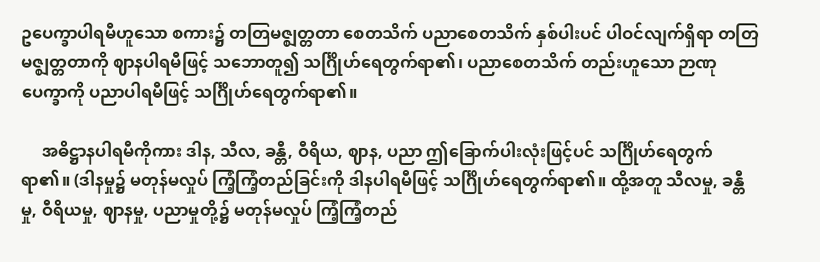ဥပေက္ခာပါရမီဟူသော စကား၌ တတြမဇ္ဈတ္တတာ စေတသိက် ပညာစေတသိက် နှစ်ပါးပင် ပါဝင်လျက်ရှိရာ တတြမဇ္ဈတ္တတာကို ဈာနပါရမီဖြင့် သဘောတူ၍ သင်္ဂြိုဟ်ရေတွက်ရာ၏၊ ပညာစေတသိက် တည်းဟူသော ဉာဏုပေက္ခာကို ပညာပါရမီဖြင့် သင်္ဂြိုဟ်ရေတွက်ရာ၏။

     အဓိဋ္ဌာနပါရမီကိုကား ဒါန, သီလ, ခန္တီ, ဝီရိယ, ဈာန, ပညာ ဤခြောက်ပါးလုံးဖြင့်ပင် သင်္ဂြိုဟ်ရေတွက်ရာ၏။ (ဒါနမှု၌ မတုန်မလှုပ် ကြံ့ကြံ့တည်ခြင်းကို ဒါနပါရမီဖြင့် သင်္ဂြိုဟ်ရေတွက်ရာ၏။ ထို့အတူ သီလမှု, ခန္တီမှု, ဝီရိယမှု, ဈာနမှု, ပညာမှုတို့၌ မတုန်မလှုပ် ကြံ့ကြံ့တည်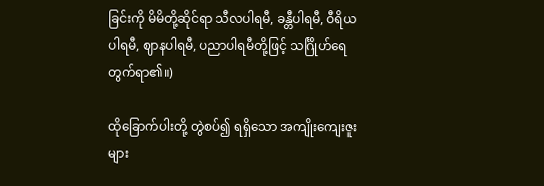ခြင်းကို မိမိတို့ဆိုင်ရာ သီလပါရမီ, ခန္တီပါရမီ, ဝီရိယပါရမီ, ဈာနပါရမီ, ပညာပါရမီတို့ဖြင့် သင်္ဂြိုဟ်ရေတွက်ရာ၏။)

ထိုခြောက်ပါးတို့ တွဲစပ်၍ ရရှိသော အကျိုးကျေးဇူးများ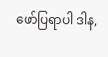ဖော်ပြရာပါ ဒါန,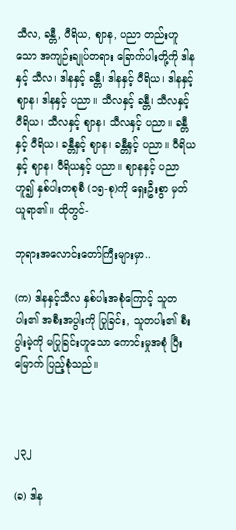သီလ, ခန္တီ, ဝီရိယ, ဈာန, ပညာ တည်းဟူသော အကျဉ်းချုပ်တရား ခြောက်ပါးတို့ကို ဒါနနှင့် သီလ၊ ဒါနနှင့် ခန္တီ၊ ဒါနနှင့် ဝီရိယ၊ ဒါနနှင့် ဈာန၊ ဒါနနှင့် ပညာ။ သီလနှင့် ခန္တီ၊ သီလနှင့် ဝီရိယ၊ သီလနှင့် ဈာန၊ သီလနှင့် ပညာ။ ခန္တီနှင့် ဝီရိယ၊ ခန္တီနှင့် ဈာန၊ ခန္တီနှင့် ပညာ။ ဝီရိယနှင့် ဈာန၊ ဝီရိယနှင့် ပညာ။ ဈာနနှင့် ပညာဟူ၍ နှစ်ပါးတစုစီ (၁၅-စု)ကို ရှေးဦးစွာ မှတ်ယူရာ၏။ ထိုတွင်-

ဘုရားအလောင်းတော်ကြီးများမှာ..

(က) ဒါနနှင့်သီလ နှစ်ပါးအစုံကြောင့် သူတပါး၏ အစီးအပွါးကို ပြုခြင်း, သူတပါး၏ စီးပွါးမဲ့ကို မပြုခြင်းဟူသော ကောင်းမှုအစုံ ပြီးမြောက် ပြည့်စုံသည်။



၂၃၂

(ခ) ဒါန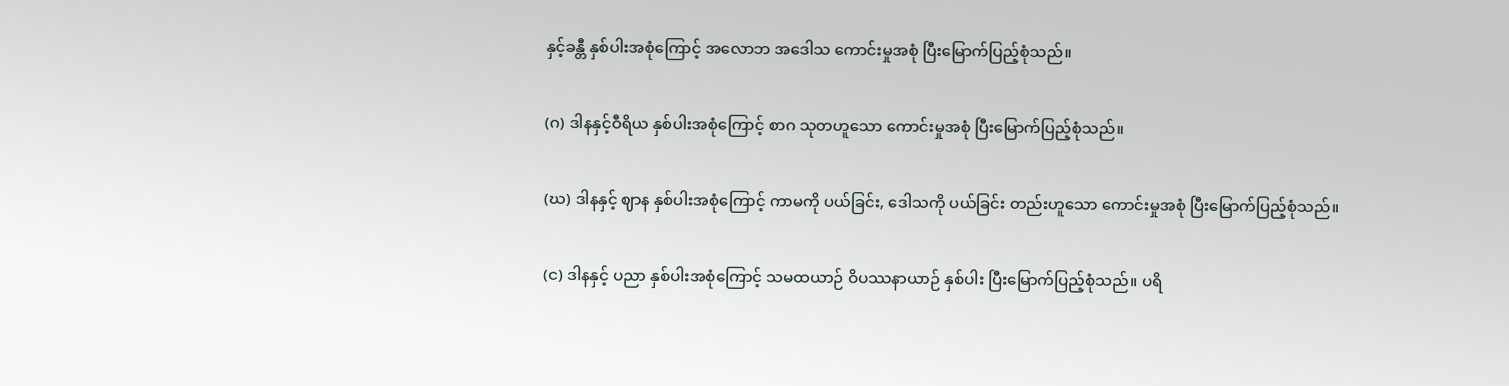နှင့်ခန္တီ နှစ်ပါးအစုံကြောင့် အလောဘ အဒေါသ ကောင်းမှုအစုံ ပြီးမြောက်ပြည့်စုံသည်။

(ဂ) ဒါနနှင့်ဝီရိယ နှစ်ပါးအစုံကြောင့် စာဂ သုတဟူသော ကောင်းမှုအစုံ ပြီးမြောက်ပြည့်စုံသည်။

(ဃ) ဒါနနှင့် ဈာန နှစ်ပါးအစုံကြောင့် ကာမကို ပယ်ခြင်း, ဒေါသကို ပယ်ခြင်း တည်းဟူသော ကောင်းမှုအစုံ ပြီးမြောက်ပြည့်စုံသည်။

(င) ဒါနနှင့် ပညာ နှစ်ပါးအစုံကြောင့် သမထယာဉ် ဝိပဿနာယာဉ် နှစ်ပါး ပြီးမြောက်ပြည့်စုံသည်။ ပရိ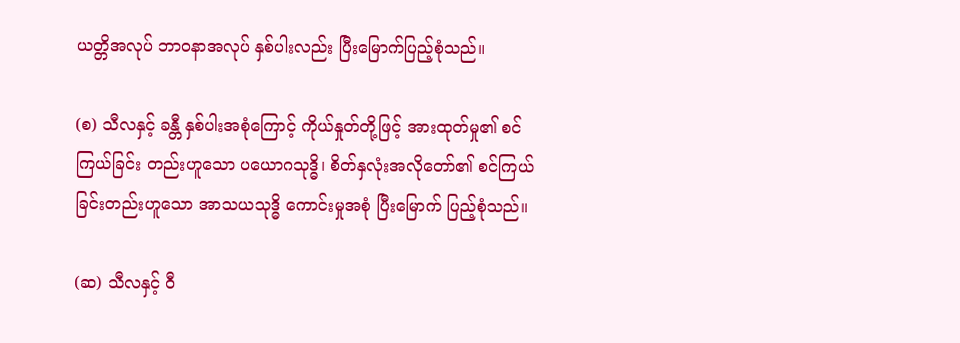ယတ္တိအလုပ် ဘာဝနာအလုပ် နှစ်ပါးလည်း ပြီးမြောက်ပြည့်စုံသည်။

(စ) သီလနှင့် ခန္တီ နှစ်ပါးအစုံကြောင့် ကိုယ်နှုတ်တို့ဖြင့် အားထုတ်မှု၏ စင်ကြယ်ခြင်း တည်းဟူသော ပယောဂသုဒ္ဓိ၊ စိတ်နှလုံးအလိုတော်၏ စင်ကြယ်ခြင်းတည်းဟူသော အာသယသုဒ္ဓိ ကောင်းမှုအစုံ ပြီးမြောက် ပြည့်စုံသည်။

(ဆ) သီလနှင့် ဝီ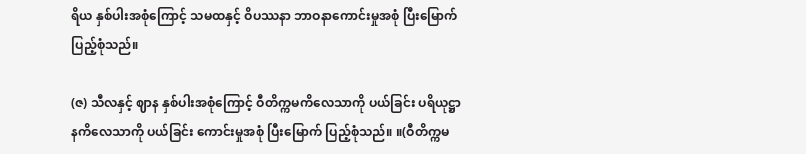ရိယ နှစ်ပါးအစုံကြောင့် သမထနှင့် ဝိပဿနာ ဘာဝနာကောင်းမှုအစုံ ပြီးမြောက် ပြည့်စုံသည်။

(ဇ) သီလနှင့် ဈာန နှစ်ပါးအစုံကြောင့် ဝီတိက္ကမကိလေသာကို ပယ်ခြင်း ပရိယုဋ္ဌာနကိလေသာကို ပယ်ခြင်း ကောင်းမှုအစုံ ပြီးမြောက် ပြည့်စုံသည်။ ။(ဝီတိက္ကမ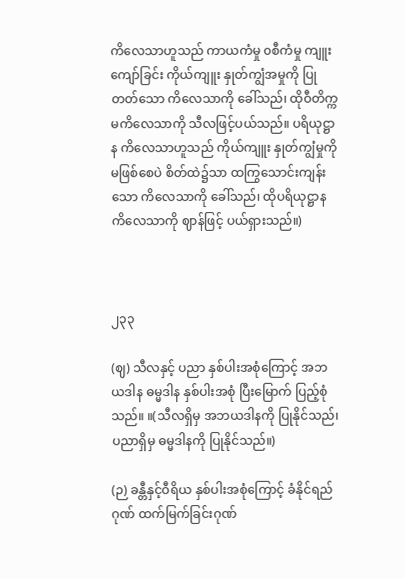ကိလေသာဟူသည် ကာယကံမှု ၀စီကံမှု ကျူးကျော်ခြင်း ကိုယ်ကျူး နှုတ်ကျွံအမှုကို ပြုတတ်သော ကိလေသာကို ခေါ်သည်၊ ထိုဝီတိက္ကမကိလေသာကို သီလဖြင့်ပယ်သည်။ ပရိယုဋ္ဌာန ကိလေသာဟူသည် ကိုယ်ကျူး နှုတ်ကျွံမှုကို မဖြစ်စေပဲ စိတ်ထဲ၌သာ ထကြွသောင်းကျန်းသော ကိလေသာကို ခေါ်သည်၊ ထိုပရိယုဋ္ဌာန ကိလေသာကို ဈာန်ဖြင့် ပယ်ရှားသည်။)



၂၃၃

(ဈ) သီလနှင့် ပညာ နှစ်ပါးအစုံကြောင့် အဘယဒါန ဓမ္မဒါန နှစ်ပါးအစုံ ပြီးမြောက် ပြည့်စုံသည်။ ။(သီလရှိမှ အဘယဒါနကို ပြုနိုင်သည်၊ ပညာရှိမှ ဓမ္မဒါနကို ပြုနိုင်သည်။)

(ဉ) ခန္တီနှင့်ဝီရိယ နှစ်ပါးအစုံကြောင့် ခံနိုင်ရည်ဂုဏ် ထက်မြက်ခြင်းဂုဏ်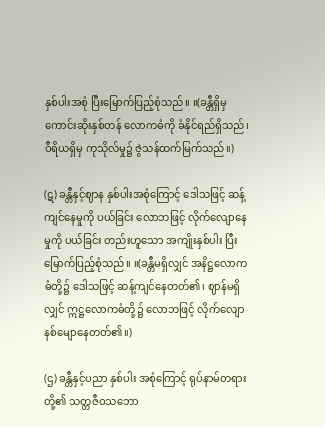နှစ်ပါးအစုံ ပြီးမြောက်ပြည့်စုံသည်။ ။(ခန္တီရှိမှ ကောင်းဆိုးနှစ်တန် လောကဓံကို ခံနိုင်ရည်ရှိသည်၊ ဝီရိယရှိမှ ကုသိုလ်မှု၌ ဇွဲသန်ထက်မြက်သည်။)

(ဋ) ခန္တီနှင့်ဈာန နှစ်ပါးအစုံကြောင့် ဒေါသဖြင့် ဆန့်ကျင်နေမှုကို ပယ်ခြင်း လောဘဖြင့် လိုက်လျောနေမှုကို ပယ်ခြင်း တည်းဟူသော အကျိုးနှစ်ပါး ပြီးမြောက်ပြည့်စုံသည်။ ။(ခန္တီမရှိလျှင် အနိဋ္ဌလောကဓံတို့၌ ဒေါသဖြင့် ဆန့်ကျင်နေတတ်၏၊ ဈာန်မရှိလျှင် ဣဋ္ဌလောကဓံတို့၌ လောဘဖြင့် လိုက်လျော နစ်မျောနေတတ်၏။)

(ဌ) ခန္တီနှင့်ပညာ နှစ်ပါး အစုံကြောင့် ရုပ်နာမ်တရားတို့၏ သတ္တဇီဝသဘော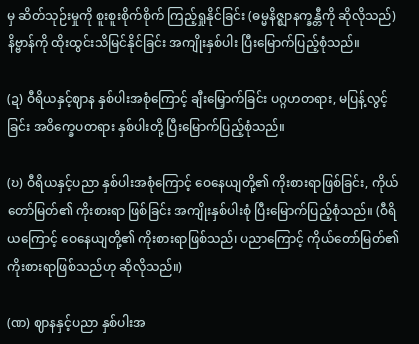မှ ဆိတ်သုဉ်းမှုကို စူးစူးစိုက်စိုက် ကြည့်ရှုနိုင်ခြင်း (ဓမ္မနိဇ္ဈာနက္ခန္တီကို ဆိုလိုသည်) နိဗ္ဗာန်ကို ထိုးထွင်းသိမြင်နိုင်ခြင်း အကျိုးနှစ်ပါး ပြီးမြောက်ပြည့်စုံသည်။

(ဍ) ဝီရိယနှင့်ဈာန နှစ်ပါးအစုံကြောင့် ချီးမြှောက်ခြင်း ပဂ္ဂဟတရား, မပြန့်လွင့်ခြင်း အဝိက္ခေပတရား နှစ်ပါးတို့ ပြီးမြောက်ပြည့်စုံသည်။

(ဎ) ဝီရိယနှင့်ပညာ နှစ်ပါးအစုံကြောင့် ဝေနေယျတို့၏ ကိုးစားရာဖြစ်ခြင်း, ကိုယ်တော်မြတ်၏ ကိုးစားရာ ဖြစ်ခြင်း အကျိုးနှစ်ပါးစုံ ပြီးမြောက်ပြည့်စုံသည်။ (ဝီရိယကြောင့် ဝေနေယျတို့၏ ကိုးစားရာဖြစ်သည်၊ ပညာကြောင့် ကိုယ်တော်မြတ်၏ ကိုးစားရာဖြစ်သည်ဟု ဆိုလိုသည်။)

(ဏ) ဈာနနှင့်ပညာ နှစ်ပါးအ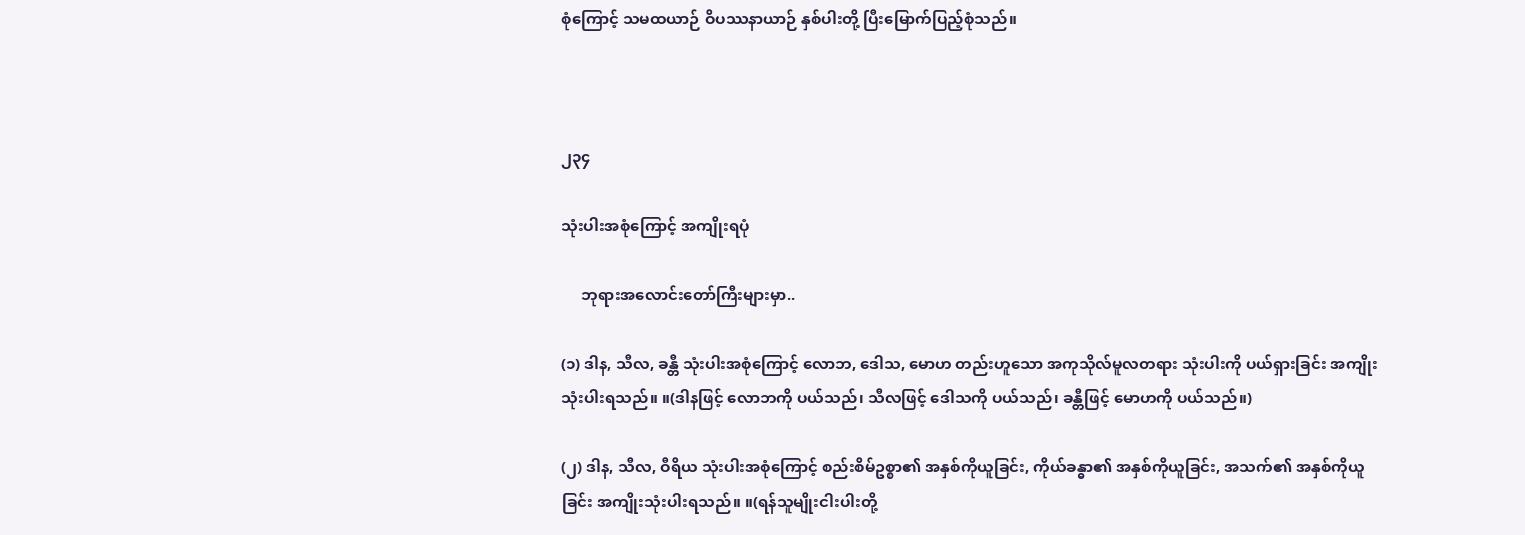စုံကြောင့် သမထယာဉ် ဝိပဿနာယာဉ် နှစ်ပါးတို့ ပြီးမြောက်ပြည့်စုံသည်။



၂၃၄

သုံးပါးအစုံကြောင့် အကျိုးရပုံ

     ဘုရားအလောင်းတော်ကြီးများမှာ..

(၁) ဒါန, သီလ, ခန္တီ သုံးပါးအစုံကြောင့် လောဘ, ဒေါသ, မောဟ တည်းဟူသော အကုသိုလ်မူလတရား သုံးပါးကို ပယ်ရှားခြင်း အကျိုးသုံးပါးရသည်။ ။(ဒါနဖြင့် လောဘကို ပယ်သည်၊ သီလဖြင့် ဒေါသကို ပယ်သည်၊ ခန္တီဖြင့် မောဟကို ပယ်သည်။)

(၂) ဒါန, သီလ, ဝီရိယ သုံးပါးအစုံကြောင့် စည်းစိမ်ဥစ္စာ၏ အနှစ်ကိုယူခြင်း, ကိုယ်ခန္ဓာ၏ အနှစ်ကိုယူခြင်း, အသက်၏ အနှစ်ကိုယူခြင်း အကျိုးသုံးပါးရသည်။ ။(ရန်သူမျိုးငါးပါးတို့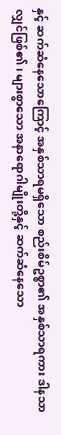နှင့် ဆက်ဆံနေသောကြောင့် အနှစ်သာရမရှိသော စည်းစိမ်ဥစ္စာ၏ အနှစ်သာရကား ဒါနသာလျှင်ဖြစ်၏၊ များစွာသော အနာရောဂါမျိုးတို့နှင့် ဆက်ဆံနေသော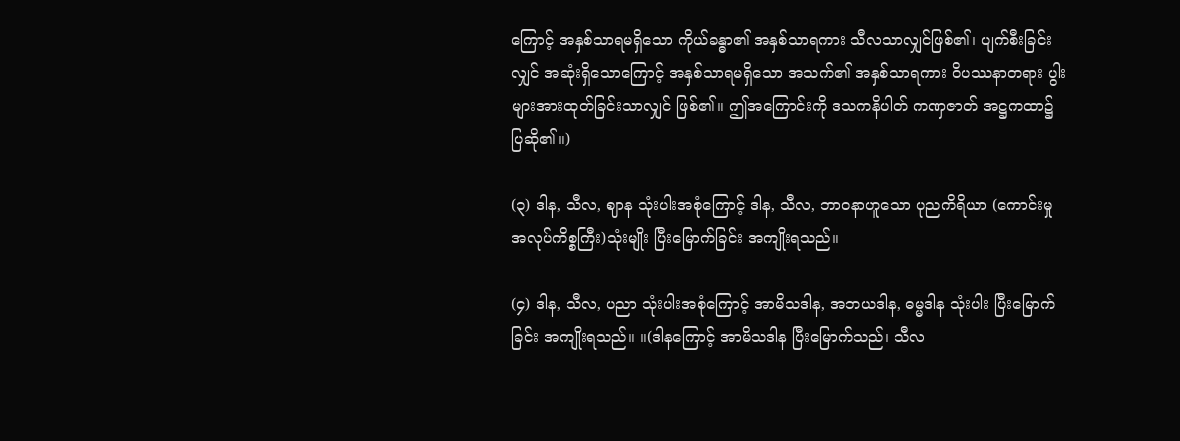ကြောင့် အနှစ်သာရမရှိသော ကိုယ်ခန္ဓာ၏ အနှစ်သာရကား သီလသာလျှင်ဖြစ်၏၊ ပျက်စီးခြင်းလျှင် အဆုံးရှိသောကြောင့် အနှစ်သာရမရှိသော အသက်၏ အနှစ်သာရကား ဝိပဿနာတရား ပွါးများအားထုတ်ခြင်းသာလျှင် ဖြစ်၏။ ဤအကြောင်းကို ဒသကနိပါတ် ကဏှဇာတ် အဋ္ဌကထာ၌ ပြဆို၏။)

(၃) ဒါန, သီလ, ဈာန သုံးပါးအစုံကြောင့် ဒါန, သီလ, ဘာဝနာဟူသော ပုညကိရိယာ (ကောင်းမှုအလုပ်ကိစ္စကြီး)သုံးမျိုး ပြီးမြောက်ခြင်း အကျိုးရသည်။

(၄) ဒါန, သီလ, ပညာ သုံးပါးအစုံကြောင့် အာမိသဒါန, အဘယဒါန, ဓမ္မဒါန သုံးပါး ပြီးမြောက်ခြင်း အကျိုးရသည်။ ။(ဒါနကြောင့် အာမိသဒါန ပြီးမြောက်သည်၊ သီလ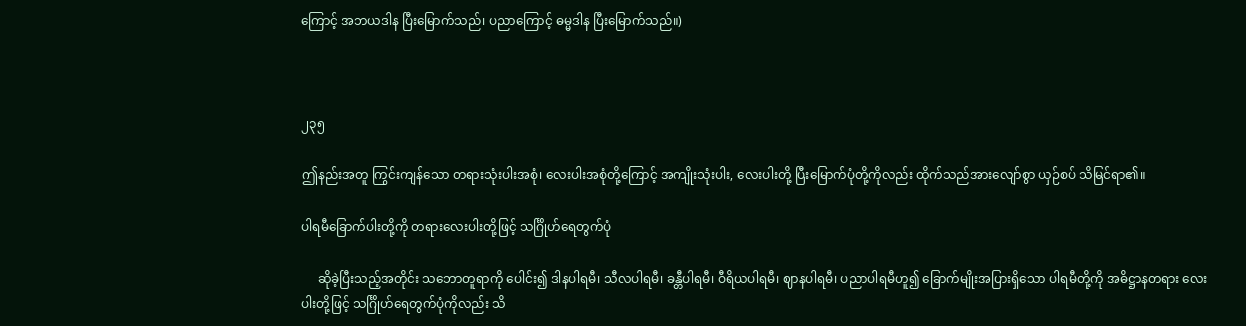ကြောင့် အဘယဒါန ပြီးမြောက်သည်၊ ပညာကြောင့် ဓမ္မဒါန ပြီးမြောက်သည်။)



၂၃၅

ဤနည်းအတူ ကြွင်းကျန်သော တရားသုံးပါးအစုံ၊ လေးပါးအစုံတို့ကြောင့် အကျိုးသုံးပါး, လေးပါးတို့ ပြီးမြောက်ပုံတို့ကိုလည်း ထိုက်သည်အားလျော်စွာ ယှဉ်စပ် သိမြင်ရာ၏။

ပါရမီခြောက်ပါးတို့ကို တရားလေးပါးတို့ဖြင့် သင်္ဂြိုဟ်ရေတွက်ပုံ

     ဆိုခဲ့ပြီးသည့်အတိုင်း သဘောတူရာကို ပေါင်း၍ ဒါနပါရမီ၊ သီလပါရမီ၊ ခန္တီပါရမီ၊ ဝီရိယပါရမီ၊ ဈာနပါရမီ၊ ပညာပါရမီဟူ၍ ခြောက်မျိုးအပြားရှိသော ပါရမီတို့ကို အဓိဋ္ဌာနတရား လေးပါးတို့ဖြင့် သင်္ဂြိုဟ်ရေတွက်ပုံကိုလည်း သိ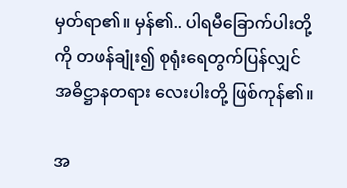မှတ်ရာ၏။ မှန်၏.. ပါရမီခြောက်ပါးတို့ကို တဖန်ချုံး၍ စုရုံးရေတွက်ပြန်လျှင် အဓိဋ္ဌာနတရား လေးပါးတို့ ဖြစ်ကုန်၏။

အ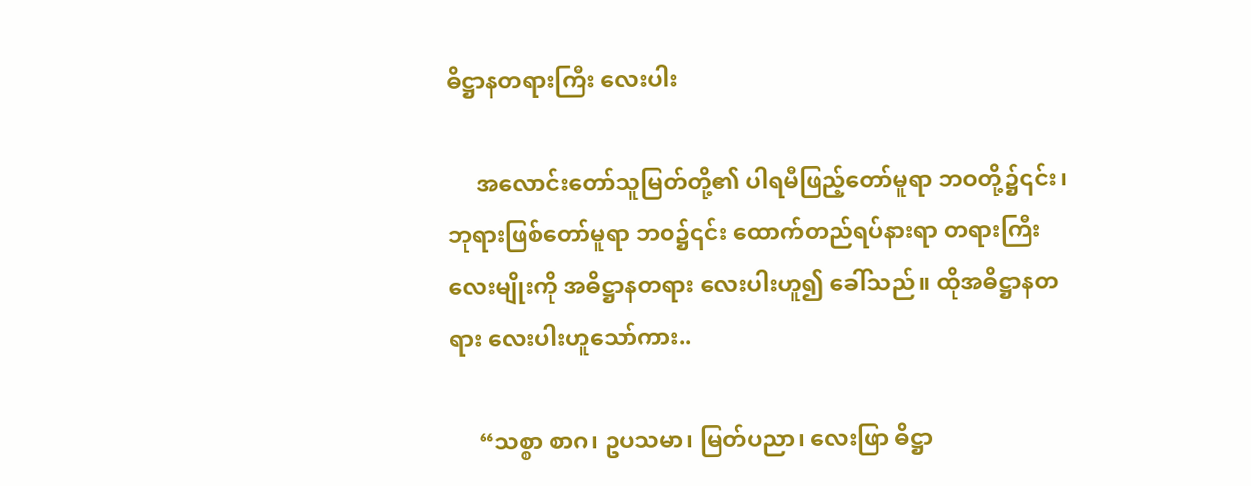ဓိဋ္ဌာနတရားကြီး လေးပါး

     အလောင်းတော်သူမြတ်တို့၏ ပါရမီဖြည့်တော်မူရာ ဘဝတို့၌၎င်း၊ ဘုရားဖြစ်တော်မူရာ ဘ၀၌၎င်း ထောက်တည်ရပ်နားရာ တရားကြီးလေးမျိုးကို အဓိဋ္ဌာနတရား လေးပါးဟူ၍ ခေါ်သည်။ ထိုအဓိဋ္ဌာနတရား လေးပါးဟူသော်ကား..

     “သစ္စာ စာဂ၊ ဥပသမာ၊ မြတ်ပညာ၊ လေးဖြာ ဓိဋ္ဌာ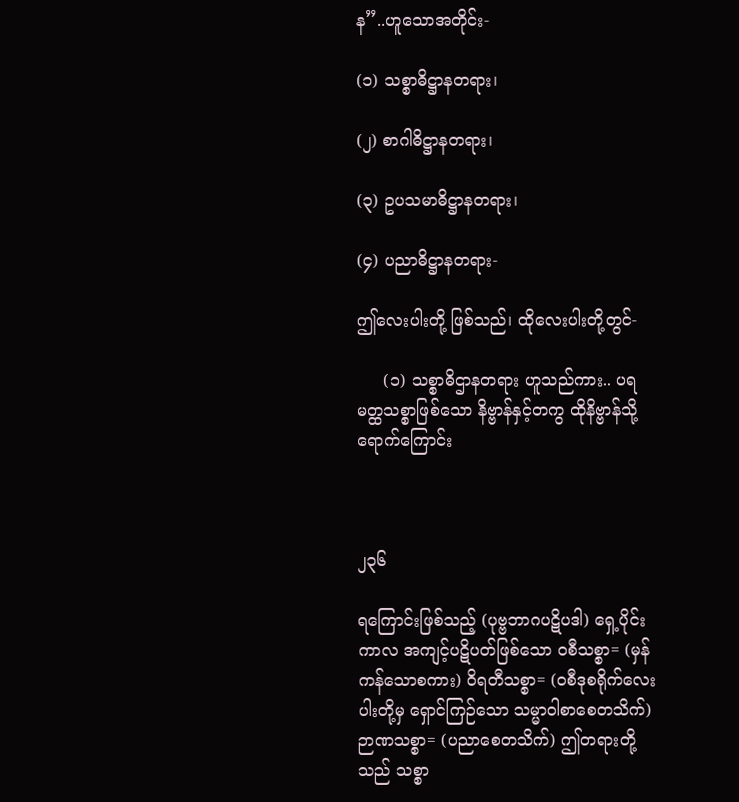န”..ဟူသောအတိုင်း-

(၁) သစ္စာဓိဋ္ဌာနတရား၊

(၂) စာဂါဓိဋ္ဌာနတရား၊

(၃) ဥပသမာဓိဋ္ဌာနတရား၊

(၄) ပညာဓိဋ္ဌာနတရား-

ဤလေးပါးတို့ ဖြစ်သည်၊ ထိုလေးပါးတို့တွင်-

     (၁) သစ္စာဓိဌာနတရား ဟူသည်ကား.. ပရမတ္ထသစ္စာဖြစ်သော နိဗ္ဗာန်နှင့်တကွ ထိုနိဗ္ဗာန်သို့ ရောက်ကြောင်း



၂၃၆

ရကြောင်းဖြစ်သည့် (ပုဗ္ဗဘာဂပဋိပဒါ) ရှေ့ပိုင်းကာလ အကျင့်ပဋိပတ်ဖြစ်သော ဝစီသစ္စာ= (မှန်ကန်သောစကား) ဝိရတီသစ္စာ= (ဝစီဒုစရိုက်လေးပါးတို့မှ ရှောင်ကြဉ်သော သမ္မာဝါစာစေတသိက်) ဉာဏသစ္စာ= (ပညာစေတသိက်) ဤတရားတို့သည် သစ္စာ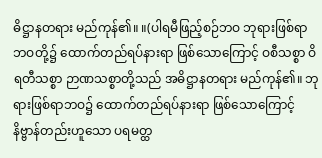ဓိဋ္ဌာနတရား မည်ကုန်၏။ ။(ပါရမီဖြည့်စဉ်ဘဝ ဘုရားဖြစ်ရာဘဝတို့၌ ထောက်တည်ရပ်နားရာ ဖြစ်သောကြောင့် ဝစီသစ္စာ ဝိရတီသစ္စာ ဉာဏသစ္စာတို့သည် အဓိဋ္ဌာနတရား မည်ကုန်၏။ ဘုရားဖြစ်ရာဘဝ၌ ထောက်တည်ရပ်နားရာ ဖြစ်သောကြောင့် နိဗ္ဗာန်တည်းဟူသော ပရမတ္ထ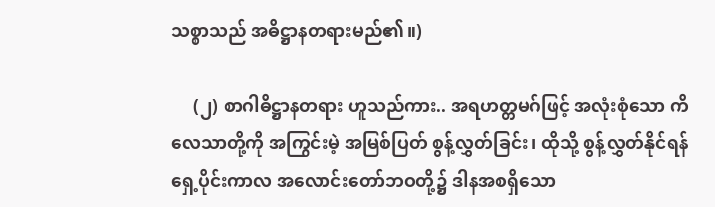သစ္စာသည် အဓိဋ္ဌာနတရားမည်၏။)

     (၂) စာဂါဓိဋ္ဌာနတရား ဟူသည်ကား.. အရဟတ္တမဂ်ဖြင့် အလုံးစုံသော ကိလေသာတို့ကို အကြွင်းမဲ့ အမြစ်ပြတ် စွန့်လွှတ်ခြင်း၊ ထိုသို့ စွန့်လွှတ်နိုင်ရန် ရှေ့ပိုင်းကာလ အလောင်းတော်ဘဝတို့၌ ဒါနအစရှိသော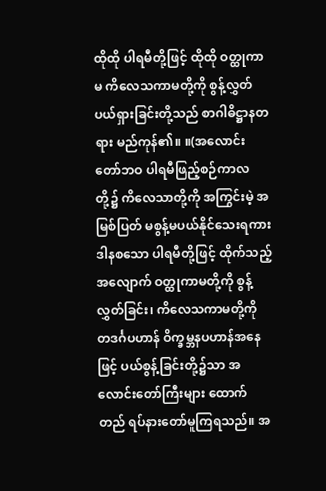ထိုထို ပါရမီတို့ဖြင့် ထိုထို ဝတ္ထုကာမ ကိလေသကာမတို့ကို စွန့်လွှတ်ပယ်ရှားခြင်းတို့သည် စာဂါဓိဋ္ဌာနတရား မည်ကုန်၏။ ။(အလောင်းတော်ဘဝ ပါရမီဖြည့်စဉ်ကာလတို့၌ ကိလေသာတို့ကို အကြွင်းမဲ့ အမြစ်ပြတ် မစွန့်မပယ်နိုင်သေးရကား ဒါနစသော ပါရမီတို့ဖြင့် ထိုက်သည့်အလျောက် ဝတ္ထုကာမတို့ကို စွန့်လွှတ်ခြင်း၊ ကိလေသကာမတို့ကို တဒင်္ဂပဟာန် ဝိက္ခမ္ဘနပဟာန်အနေဖြင့် ပယ်စွန့်ခြင်းတို့၌သာ အလောင်းတော်ကြီးများ ထောက်တည် ရပ်နားတော်မူကြရသည်။ အ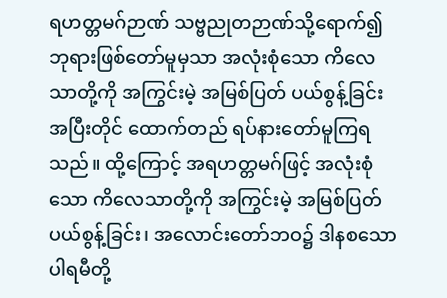ရဟတ္တမဂ်ဉာဏ် သဗ္ဗညုတဉာဏ်သို့ရောက်၍ ဘုရားဖြစ်တော်မူမှသာ အလုံးစုံသော ကိလေသာတို့ကို အကြွင်းမဲ့ အမြစ်ပြတ် ပယ်စွန့်ခြင်း အပြီးတိုင် ထောက်တည် ရပ်နားတော်မူကြရသည်။ ထို့ကြောင့် အရဟတ္တမဂ်ဖြင့် အလုံးစုံသော ကိလေသာတို့ကို အကြွင်းမဲ့ အမြစ်ပြတ် ပယ်စွန့်ခြင်း၊ အလောင်းတော်ဘဝ၌ ဒါနစသော ပါရမီတို့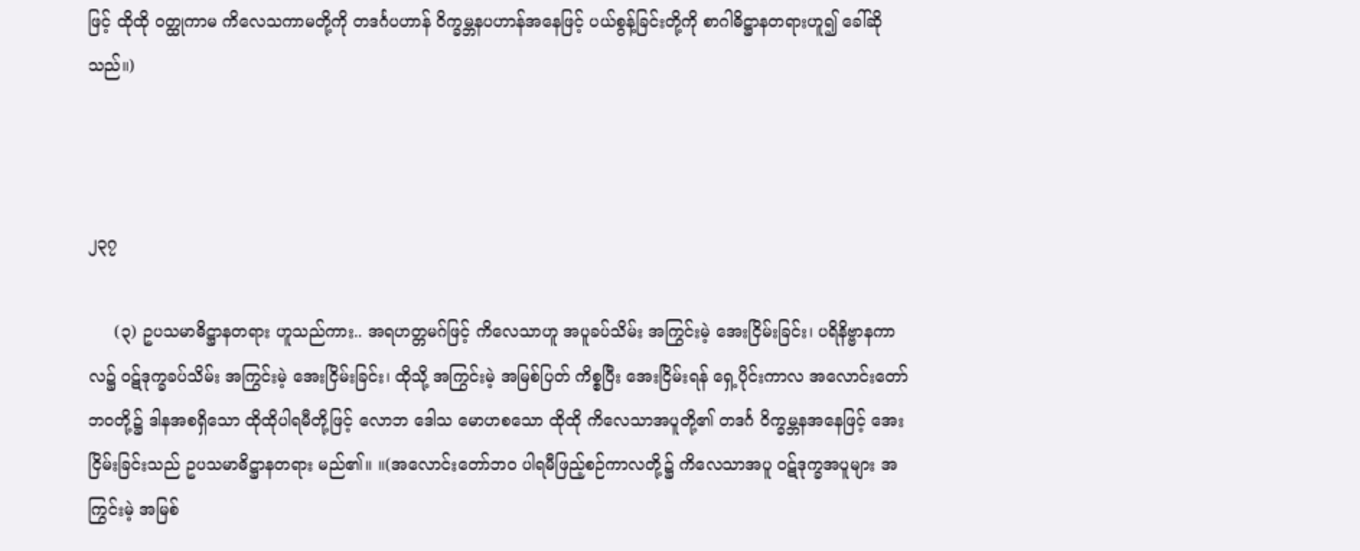ဖြင့် ထိုထို ဝတ္ထုကာမ ကိလေသကာမတို့ကို တဒင်္ဂပဟာန် ဝိက္ခမ္ဘနပဟာန်အနေဖြင့် ပယ်စွန့်ခြင်းတို့ကို စာဂါဓိဋ္ဌာနတရားဟူ၍ ခေါ်ဆိုသည်။)



၂၃၇

     (၃) ဥပသမာဓိဋ္ဌာနတရား ဟူသည်ကား.. အရဟတ္တမဂ်ဖြင့် ကိလေသာဟူ အပူခပ်သိမ်း အကြွင်းမဲ့ အေးငြိမ်းခြင်း၊ ပရိနိဗ္ဗာနကာလ၌ ဝဋ်ဒုက္ခခပ်သိမ်း အကြွင်းမဲ့ အေးငြိမ်းခြင်း၊ ထိုသို့ အကြွင်းမဲ့ အမြစ်ပြတ် ကိစ္စပြီး အေးငြိမ်းရန် ရှေ့ပိုင်းကာလ အလောင်းတော်ဘဝတို့၌ ဒါနအစရှိသော ထိုထိုပါရမီတို့ဖြင့် လောဘ ဒေါသ မောဟစသော ထိုထို ကိလေသာအပူတို့၏ တဒင်္ဂ ဝိက္ခမ္ဘနအနေဖြင့် အေးငြိမ်းခြင်းသည် ဥပသမာဓိဋ္ဌာနတရား မည်၏။ ။(အလောင်းတော်ဘဝ ပါရမီဖြည့်စဉ်ကာလတို့၌ ကိလေသာအပူ ဝဋ်ဒုက္ခအပူများ အကြွင်းမဲ့ အမြစ်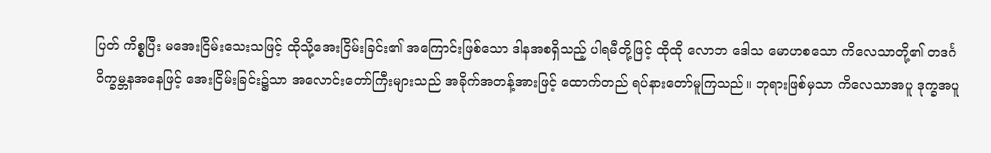ပြတ် ကိစ္စပြီး မအေးငြိမ်းသေးသဖြင့် ထိုသို့အေးငြိမ်းခြင်း၏ အကြောင်းဖြစ်သော ဒါနအစရှိသည့် ပါရမီတို့ဖြင့် ထိုထို လောဘ ဒေါသ မောဟစသော ကိလေသာတို့၏ တဒင်္ဂ ဝိက္ခမ္ဘနအနေဖြင့် အေးငြိမ်းခြင်း၌သာ အလောင်းတော်ကြီးများသည် အခိုက်အတန့်အားဖြင့် ထောက်တည် ရပ်နားတော်မူကြသည်။ ဘုရားဖြစ်မှသာ ကိလေသာအပူ ဒုက္ခအပူ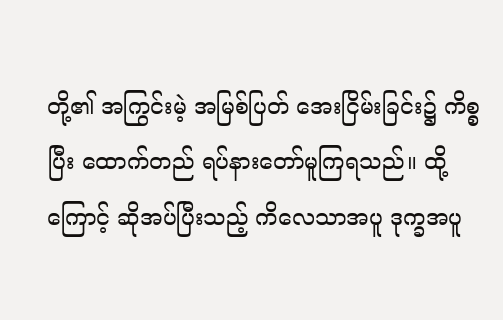တို့၏ အကြွင်းမဲ့ အမြစ်ပြတ် အေးငြိမ်းခြင်း၌ ကိစ္စပြီး ထောက်တည် ရပ်နားတော်မူကြရသည်။ ထို့ကြောင့် ဆိုအပ်ပြီးသည့် ကိလေသာအပူ ဒုက္ခအပူ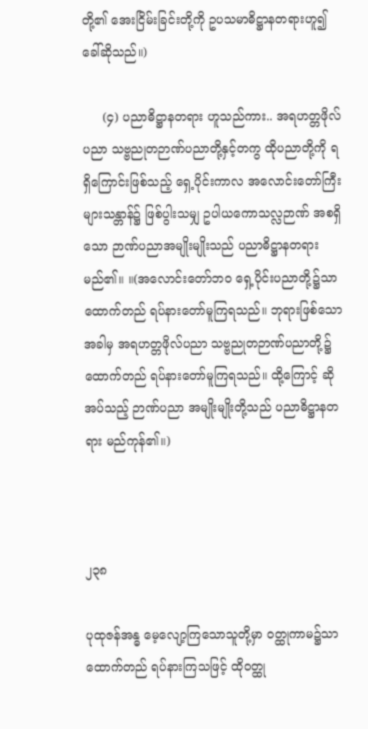တို့၏ အေးငြိမ်းခြင်းတို့ကို ဥပသမာဓိဋ္ဌာနတရားဟူ၍ ခေါ်ဆိုသည်။)

     (၄) ပညာဓိဋ္ဌာနတရား ဟူသည်ကား.. အရဟတ္တဖိုလ်ပညာ သဗ္ဗညုတဉာဏ်ပညာတို့နှင့်တကွ ထိုပညာတို့ကို ရရှိကြောင်းဖြစ်သည့် ရှေ့ပိုင်းကာလ အလောင်းတော်ကြီးများသန္တာန်၌ ဖြစ်ပွါးသမျှ ဥပါယကောသလ္လဉာဏ် အစရှိသော ဉာဏ်ပညာအမျိုးမျိုးသည် ပညာဓိဋ္ဌာနတရားမည်၏။ ။(အလောင်းတော်ဘဝ ရှေ့ပိုင်းပညာတို့၌သာ ထောက်တည် ရပ်နားတော်မူကြရသည်။ ဘုရားဖြစ်သောအခါမှ အရဟတ္တဖိုလ်ပညာ သဗ္ဗညုတဉာဏ်ပညာတို့၌ ထောက်တည် ရပ်နားတော်မူကြရသည်။ ထို့ကြောင့် ဆိုအပ်သည့် ဉာဏ်ပညာ အမျိုးမျိုးတို့သည် ပညာဓိဋ္ဌာနတရား မည်ကုန်၏။)



၂၃၈

ပုထုဇန်အန္ဓ မေ့လျော့ကြသောသူတို့မှာ ဝတ္ထုကာမ၌သာ ထောက်တည် ရပ်နားကြသဖြင့် ထိုဝတ္ထု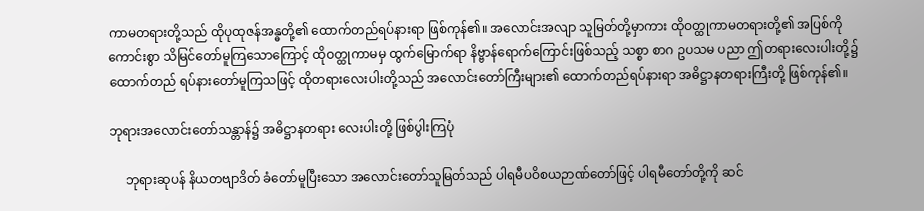ကာမတရားတို့သည် ထိုပုထုဇန်အန္ဓတို့၏ ထောက်တည်ရပ်နားရာ ဖြစ်ကုန်၏။ အလောင်းအလျာ သူမြတ်တို့မှာကား ထိုဝတ္ထုကာမတရားတို့၏ အပြစ်ကို ကောင်းစွာ သိမြင်တော်မူကြသောကြောင့် ထိုဝတ္ထုကာမမှ ထွက်မြောက်ရာ နိဗ္ဗာန်ရောက်ကြောင်းဖြစ်သည့် သစ္စာ စာဂ ဥပသမ ပညာ ဤတရားလေးပါးတို့၌ ထောက်တည် ရပ်နားတော်မူကြသဖြင့် ထိုတရားလေးပါးတို့သည် အလောင်းတော်ကြီးများ၏ ထောက်တည်ရပ်နားရာ အဓိဋ္ဌာနတရားကြီးတို့ ဖြစ်ကုန်၏။

ဘုရားအလောင်းတော်သန္တာန်၌ အဓိဋ္ဌာနတရား လေးပါးတို့ ဖြစ်ပွါးကြပုံ

     ဘုရားဆုပန် နိယတဗျာဒိတ် ခံတော်မူပြီးသော အလောင်းတော်သူမြတ်သည် ပါရမီပဝိစယဉာဏ်တော်ဖြင့် ပါရမီတော်တို့ကို ဆင်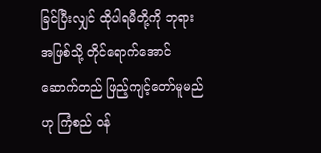ခြင်ပြီးလျှင် ထိုပါရမီတို့ကို ဘုရားအဖြစ်သို့ တိုင်ရောက်အောင် ဆောက်တည် ဖြည့်ကျင့်တော်မူမည်ဟု ကြံစည် ဝန်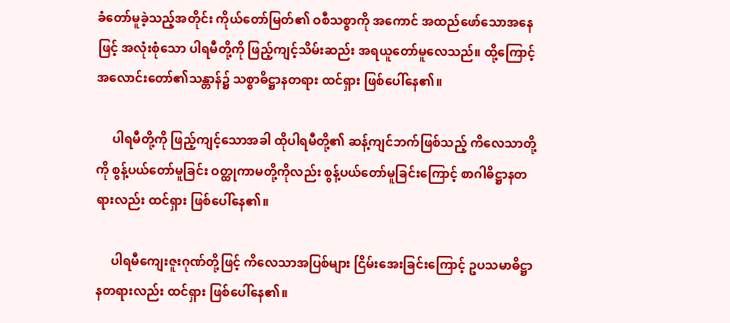ခံတော်မူခဲ့သည့်အတိုင်း ကိုယ်တော်မြတ်၏ ဝစီသစ္စာကို အကောင် အထည်ဖော်သောအနေဖြင့် အလုံးစုံသော ပါရမီတို့ကို ဖြည့်ကျင့်သိမ်းဆည်း အရယူတော်မူလေသည်။ ထို့ကြောင့် အလောင်းတော်၏သန္တာန်၌ သစ္စာဓိဋ္ဌာနတရား ထင်ရှား ဖြစ်ပေါ်နေ၏။

     ပါရမီတို့ကို ဖြည့်ကျင့်သောအခါ ထိုပါရမီတို့၏ ဆန့်ကျင်ဘက်ဖြစ်သည့် ကိလေသာတို့ကို စွန့်ပယ်တော်မူခြင်း ဝတ္ထုကာမတို့ကိုလည်း စွန့်ပယ်တော်မူခြင်းကြောင့် စာဂါဓိဋ္ဌာနတရားလည်း ထင်ရှား ဖြစ်ပေါ်နေ၏။

     ပါရမီကျေးဇူးဂုဏ်တို့ဖြင့် ကိလေသာအပြစ်များ ငြိမ်းအေးခြင်းကြောင့် ဥပသမာဓိဋ္ဌာနတရားလည်း ထင်ရှား ဖြစ်ပေါ်နေ၏။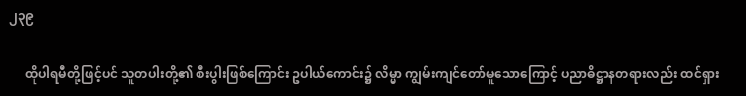၂၃၉

     ထိုပါရမီတို့ဖြင့်ပင် သူတပါးတို့၏ စီးပွါးဖြစ်ကြောင်း ဥပါယ်ကောင်း၌ လိမ္မာ ကျွမ်းကျင်တော်မူသောကြောင့် ပညာဓိဋ္ဌာနတရားလည်း ထင်ရှား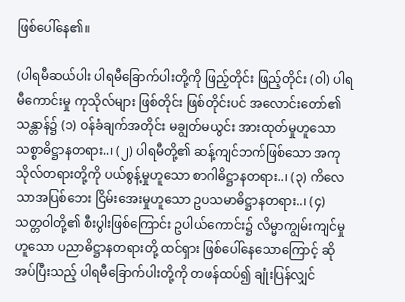ဖြစ်ပေါ်နေ၏။

(ပါရမီဆယ်ပါး ပါရမီခြောက်ပါးတို့ကို ဖြည့်တိုင်း ဖြည့်တိုင်း (ဝါ) ပါရမီကောင်းမှု ကုသိုလ်များ ဖြစ်တိုင်း ဖြစ်တိုင်းပင် အလောင်းတော်၏သန္တာန်၌ (၁) ဝန်ခံချက်အတိုင်း မချွတ်မယွင်း အားထုတ်မှုဟူသော သစ္စာဓိဋ္ဌာနတရား..၊ (၂) ပါရမီတို့၏ ဆန့်ကျင်ဘက်ဖြစ်သော အကုသိုလ်တရားတို့ကို ပယ်စွန့်မှုဟူသော စာဂါဓိဋ္ဌာနတရား..၊ (၃) ကိလေသာအပြစ်ဘေး ငြိမ်းအေးမှုဟူသော ဥပသမာဓိဋ္ဌာနတရား..၊ (၄) သတ္တဝါတို့၏ စီးပွါးဖြစ်ကြောင်း ဥပါယ်ကောင်း၌ လိမ္မာကျွမ်းကျင်မှုဟူသော ပညာဓိဋ္ဌာနတရားတို့ ထင်ရှား ဖြစ်ပေါ်နေသောကြောင့် ဆိုအပ်ပြီးသည့် ပါရမီခြောက်ပါးတို့ကို တဖန်ထပ်၍ ချုံးပြန်လျှင်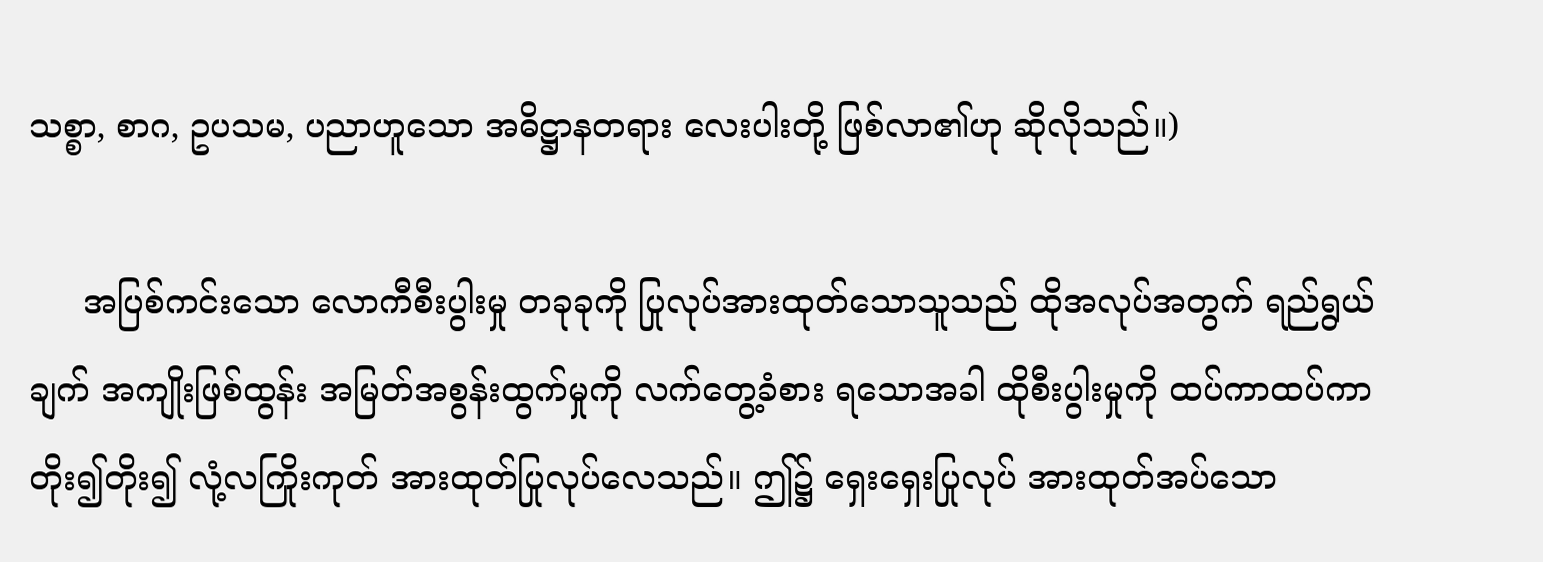သစ္စာ, စာဂ, ဥပသမ, ပညာဟူသော အဓိဋ္ဌာနတရား လေးပါးတို့ ဖြစ်လာ၏ဟု ဆိုလိုသည်။)

     အပြစ်ကင်းသော လောကီစီးပွါးမှု တခုခုကို ပြုလုပ်အားထုတ်သောသူသည် ထိုအလုပ်အတွက် ရည်ရွယ်ချက် အကျိုးဖြစ်ထွန်း အမြတ်အစွန်းထွက်မှုကို လက်တွေ့ခံစား ရသောအခါ ထိုစီးပွါးမှုကို ထပ်ကာထပ်ကာ တိုး၍တိုး၍ လုံ့လကြိုးကုတ် အားထုတ်ပြုလုပ်လေသည်။ ဤ၌ ရှေးရှေးပြုလုပ် အားထုတ်အပ်သော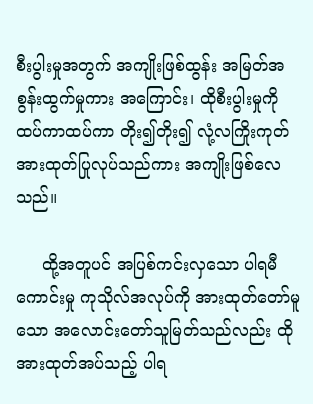စီးပွါးမှုအတွက် အကျိုးဖြစ်ထွန်း အမြတ်အစွန်းထွက်မှုကား အကြောင်း၊ ထိုစီးပွါးမှုကို ထပ်ကာထပ်ကာ တိုး၍တိုး၍ လုံ့လကြိုးကုတ် အားထုတ်ပြုလုပ်သည်ကား အကျိုးဖြစ်လေသည်။

     ထို့အတူပင် အပြစ်ကင်းလှသော ပါရမီကောင်းမှု ကုသိုလ်အလုပ်ကို အားထုတ်တော်မူသော အလောင်းတော်သူမြတ်သည်လည်း ထိုအားထုတ်အပ်သည့် ပါရ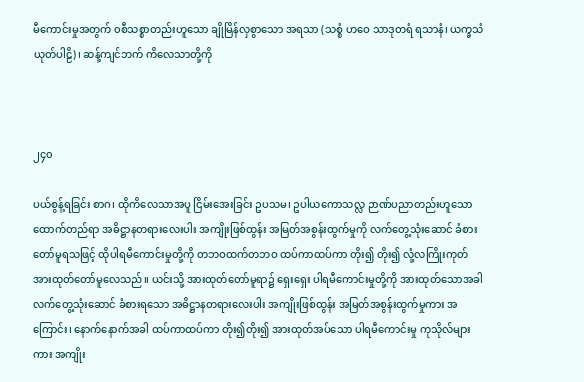မီကောင်းမှုအတွက် ၀စီသစ္စာတည်းဟူသော ချိုမြိန်လှစွာသော အရသာ (သစ္စံ ဟဝေ သာဒုတရံ ရသာနံ၊ ယက္ခသံယုတ်ပါဠိ)၊ ဆန့်ကျင်ဘက် ကိလေသာတို့ကို



၂၄၀

ပယ်စွန့်ရခြင်း စာဂ၊ ထိုကိလေသာအပူ ငြိမ်းအေးခြင်း ဥပသမ၊ ဥပါယကောသလ္လ ဉာဏ်ပညာတည်းဟူသော ထောက်တည်ရာ အဓိဋ္ဌာနတရားလေးပါး အကျိုးဖြစ်ထွန်း အမြတ်အစွန်းထွက်မှုကို လက်တွေ့သုံးဆောင် ခံစားတော်မူရသဖြင့် ထိုပါရမီကောင်းမှုတို့ကို တဘဝထက်တဘဝ ထပ်ကာထပ်ကာ တိုး၍ တိုး၍ လုံ့လကြိုးကုတ် အားထုတ်တော်မူလေသည်။ ယင်းသို့ အားထုတ်တော်မူရာ၌ ရှေးရှေး ပါရမီကောင်းမှုတို့ကို အားထုတ်သောအခါ လက်တွေ့သုံးဆောင် ခံစားရသော အဓိဋ္ဌာနတရားလေးပါး အကျိုးဖြစ်ထွန်း အမြတ်အစွန်းထွက်မှုကား အကြောင်း၊ နောက်နောက်အခါ ထပ်ကာထပ်ကာ တိုး၍တိုး၍ အားထုတ်အပ်သော ပါရမီကောင်းမှု ကုသိုလ်များကား အကျိုး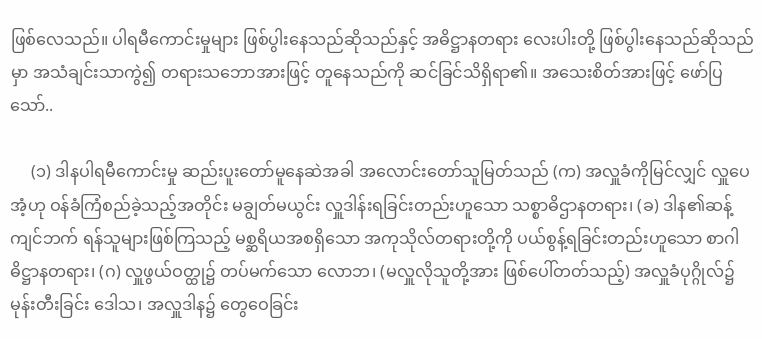ဖြစ်လေသည်။ ပါရမီကောင်းမှုများ ဖြစ်ပွါးနေသည်ဆိုသည်နှင့် အဓိဋ္ဌာနတရား လေးပါးတို့ ဖြစ်ပွါးနေသည်ဆိုသည်မှာ အသံချင်းသာကွဲ၍ တရားသဘောအားဖြင့် တူနေသည်ကို ဆင်ခြင်သိရှိရာ၏။ အသေးစိတ်အားဖြင့် ဖော်ပြသော်..

     (၁) ဒါနပါရမီကောင်းမှု ဆည်းပူးတော်မူနေဆဲအခါ အလောင်းတော်သူမြတ်သည် (က) အလှူခံကိုမြင်လျှင် လှူပေအံ့ဟု ဝန်ခံကြံစည်ခဲ့သည့်အတိုင်း မချွတ်မယွင်း လှူဒါန်းရခြင်းတည်းဟူသော သစ္စာဓိဌာနတရား၊ (ခ) ဒါန၏ဆန့်ကျင်ဘက် ရန်သူများဖြစ်ကြသည့် မစ္ဆရိယအစရှိသော အကုသိုလ်တရားတို့ကို ပယ်စွန့်ရခြင်းတည်းဟူသော စာဂါဓိဋ္ဌာနတရား၊ (ဂ) လှူဖွယ်ဝတ္ထု၌ တပ်မက်သော လောဘ၊ (မလှူလိုသူတို့အား ဖြစ်ပေါ်တတ်သည့်) အလှူခံပုဂ္ဂိုလ်၌ မုန်းတီးခြင်း ဒေါသ၊ အလှူဒါန၌ တွေဝေခြင်း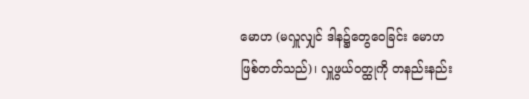မောဟ (မလှူလျှင် ဒါန၌တွေဝေခြင်း မောဟဖြစ်တတ်သည်)၊ လှူဖွယ်ဝတ္ထုကို တနည်းနည်း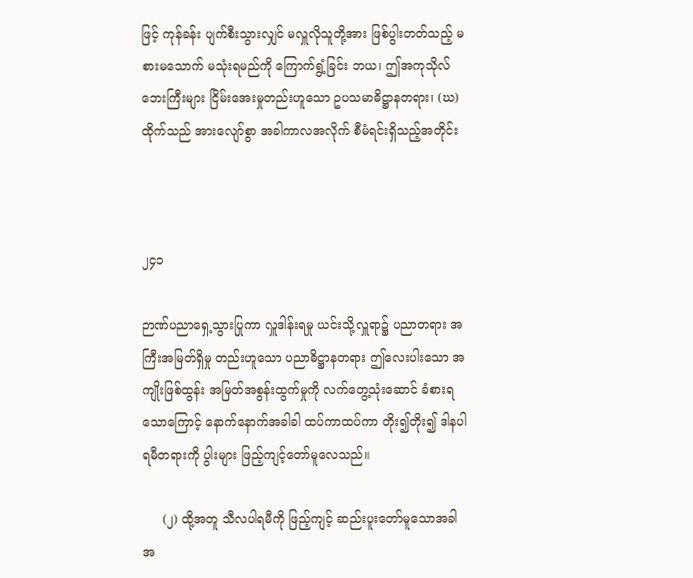ဖြင့် ကုန်ခန်း ပျက်စီးသွားလျှင် မလှူလိုသူတို့အား ဖြစ်ပွါးတတ်သည့် မစားမသောက် မသုံးရမည်ကို ကြောက်ရွံ့ခြင်း ဘယ၊ ဤအကုသိုလ်ဘေးကြီးများ ငြိမ်းအေးမှုတည်းဟူသော ဥပသမာဓိဋ္ဌာနတရား၊ (ဃ) ထိုက်သည် အားလျော်စွာ အခါကာလအလိုက် စီမံရင်းရှိသည့်အတိုင်း



၂၄၁

ဉာဏ်ပညာရှေ့သွားပြုကာ လှူဒါန်းရမှု ယင်းသို့လှူရာ၌ ပညာတရား အကြီးအမြတ်ရှိမှု တည်းဟူသော ပညာဓိဋ္ဌာနတရား ဤလေးပါးသော အကျိုးဖြစ်ထွန်း အမြတ်အစွန်းထွက်မှုကို လက်တွေ့သုံးဆောင် ခံစားရသောကြောင့် နောက်နောက်အခါခါ ထပ်ကာထပ်ကာ တိုး၍တိုး၍ ဒါနပါရမီတရားကို ပွါးများ ဖြည့်ကျင့်တော်မူလေသည်။

     (၂) ထို့အတူ သီလပါရမီကို ဖြည့်ကျင့် ဆည်းပူးတော်မူသောအခါ အ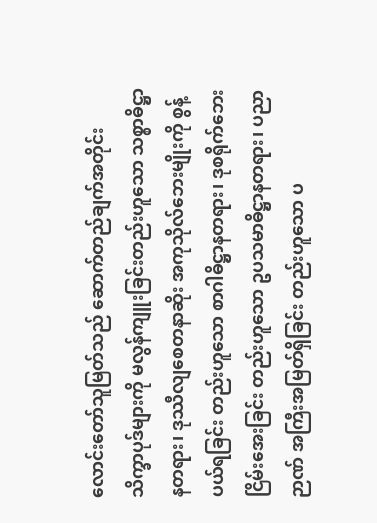လောင်းတော်သူမြတ်သည် ဆောက်တည်ချက်အတိုင်း သိက္ခာပုဒ်များကို မလွန်ကျူးခြင်းတည်းဟူသော သစ္စာဓိဋ္ဌာနတရား၊ ဒုဿီလျစေတနာဆိုး အကုသိုလ်ဘေးမျိုးကို စွန့်ပယ်ရခြင်း တည်းဟူသော စာဂါဓိဋ္ဌာနတရား၊ ဒုစရိုက်ဘေး ငြိမ်းအေးခြင်း တည်းဟူသော ဥပသမာဓိဋ္ဌာနတရား၊ ပညာဉာဏ် အကြီးအမြတ်ရှိခြင်း တည်းဟူသော ပ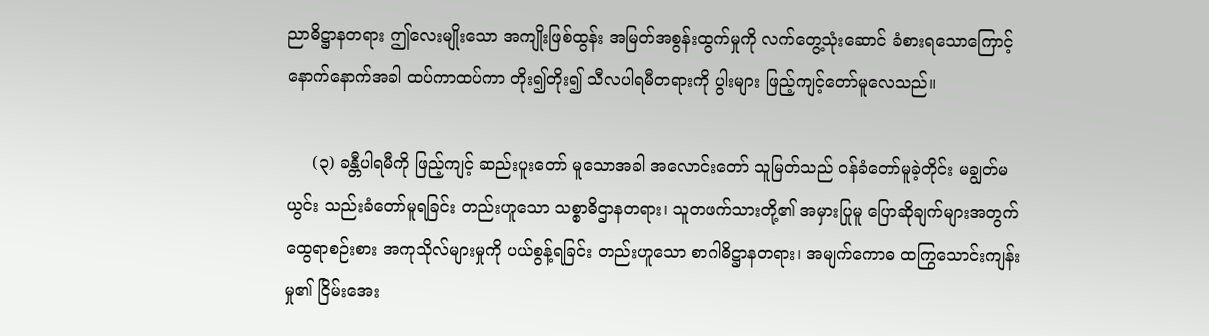ညာဓိဋ္ဌာနတရား ဤလေးမျိုးသော အကျိုးဖြစ်ထွန်း အမြတ်အစွန်းထွက်မှုကို လက်တွေ့သုံးဆောင် ခံစားရသောကြောင့် နောက်နောက်အခါ ထပ်ကာထပ်ကာ တိုး၍တိုး၍ သီလပါရမီတရားကို ပွါးများ ဖြည့်ကျင့်တော်မူလေသည်။

     (၃) ခန္တီပါရမီကို ဖြည့်ကျင့် ဆည်းပူးတော် မူသောအခါ အလောင်းတော် သူမြတ်သည် ဝန်ခံတော်မူခဲ့တိုင်း မချွတ်မယွင်း သည်းခံတော်မူရခြင်း တည်းဟူသော သစ္စာဓိဌာနတရား၊ သူတဖက်သားတို့၏ အမှားပြုမူ ပြောဆိုချက်များအတွက် ထွေရာစဉ်းစား အကုသိုလ်များမှုကို ပယ်စွန့်ရခြင်း တည်းဟူသော စာဂါဓိဋ္ဌာနတရား၊ အမျက်ကောဓ ထကြွသောင်းကျန်းမှု၏ ငြိမ်းအေး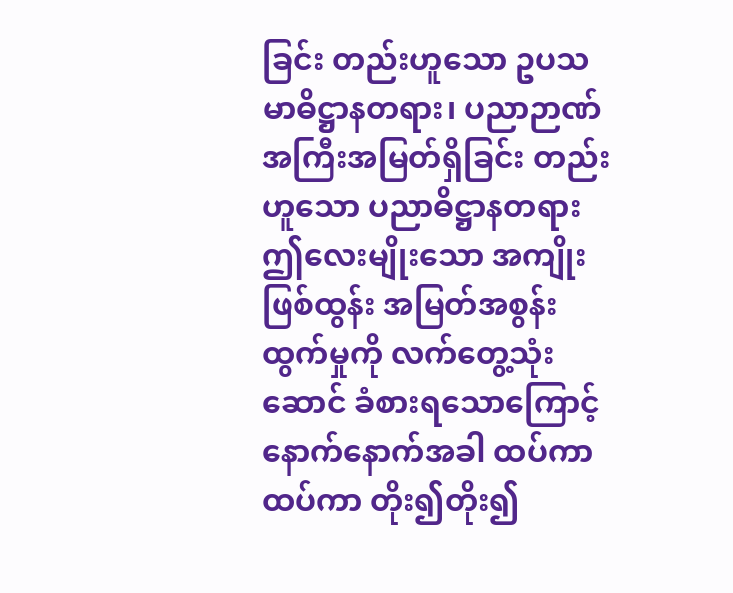ခြင်း တည်းဟူသော ဥပသမာဓိဋ္ဌာနတရား၊ ပညာဉာဏ် အကြီးအမြတ်ရှိခြင်း တည်းဟူသော ပညာဓိဋ္ဌာနတရား ဤလေးမျိုးသော အကျိုးဖြစ်ထွန်း အမြတ်အစွန်းထွက်မှုကို လက်တွေ့သုံးဆောင် ခံစားရသောကြောင့် နောက်နောက်အခါ ထပ်ကာထပ်ကာ တိုး၍တိုး၍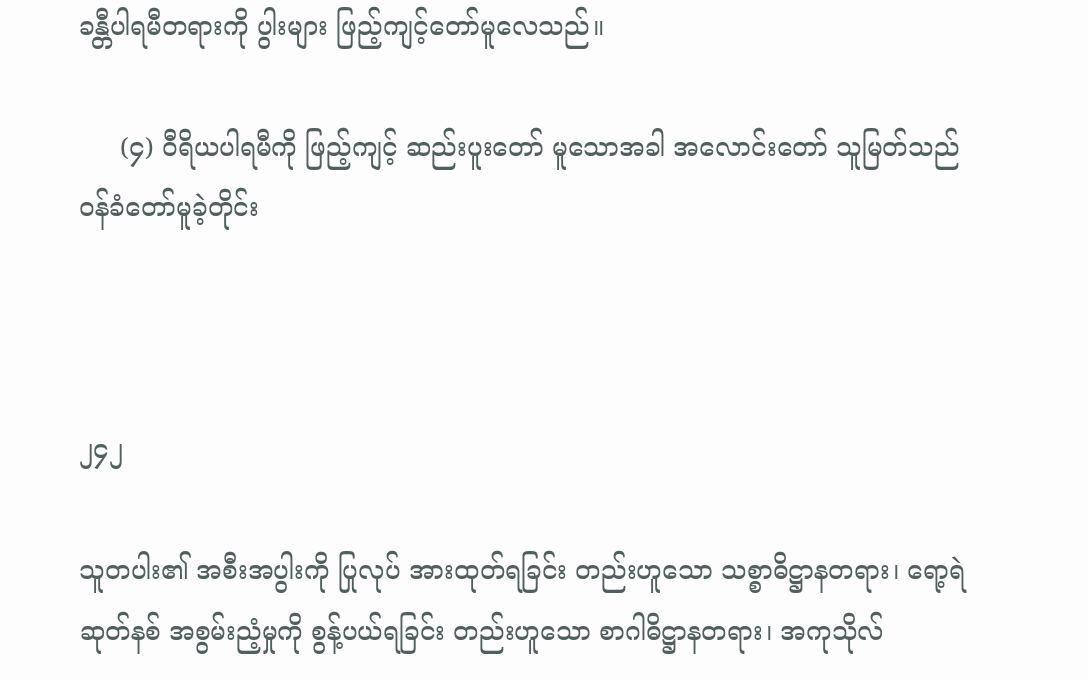ခန္တီပါရမီတရားကို ပွါးများ ဖြည့်ကျင့်တော်မူလေသည်။

     (၄) ဝီရိယပါရမီကို ဖြည့်ကျင့် ဆည်းပူးတော် မူသောအခါ အလောင်းတော် သူမြတ်သည် ဝန်ခံတော်မူခဲ့တိုင်း



၂၄၂

သူတပါး၏ အစီးအပွါးကို ပြုလုပ် အားထုတ်ရခြင်း တည်းဟူသော သစ္စာဓိဋ္ဌာနတရား၊ ရော့ရဲဆုတ်နစ် အစွမ်းညံ့မှုကို စွန့်ပယ်ရခြင်း တည်းဟူသော စာဂါဓိဋ္ဌာနတရား၊ အကုသိုလ်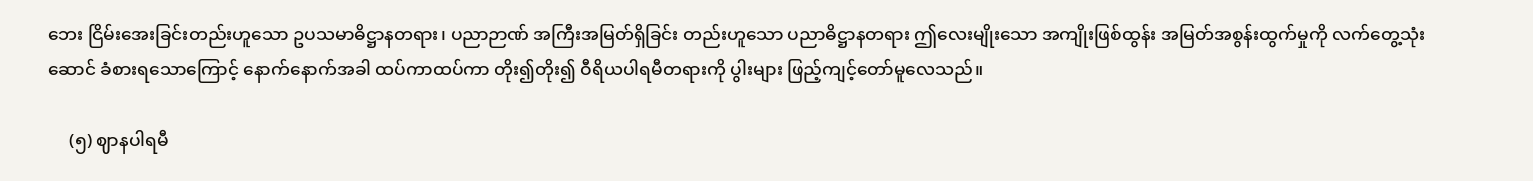ဘေး ငြိမ်းအေးခြင်းတည်းဟူသော ဥပသမာဓိဋ္ဌာနတရား၊ ပညာဉာဏ် အကြီးအမြတ်ရှိခြင်း တည်းဟူသော ပညာဓိဋ္ဌာနတရား ဤလေးမျိုးသော အကျိုးဖြစ်ထွန်း အမြတ်အစွန်းထွက်မှုကို လက်တွေ့သုံးဆောင် ခံစားရသောကြောင့် နောက်နောက်အခါ ထပ်ကာထပ်ကာ တိုး၍တိုး၍ ဝီရိယပါရမီတရားကို ပွါးများ ဖြည့်ကျင့်တော်မူလေသည်။

     (၅) ဈာနပါရမီ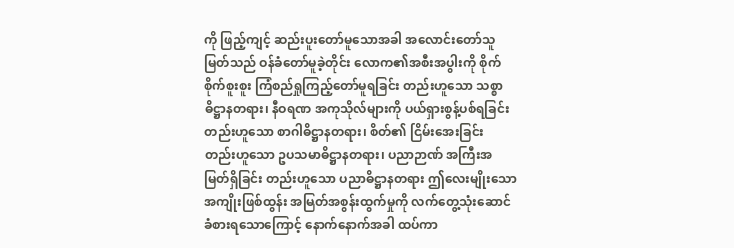ကို ဖြည့်ကျင့် ဆည်းပူးတော်မူသောအခါ အလောင်းတော်သူမြတ်သည် ဝန်ခံတော်မူခဲ့တိုင်း လောက၏အစီးအပွါးကို စိုက်စိုက်စူးစူး ကြံစည်ရှုကြည့်တော်မူရခြင်း တည်းဟူသော သစ္စာဓိဋ္ဌာနတရား၊ နီဝရဏ အကုသိုလ်များကို ပယ်ရှားစွန့်ပစ်ရခြင်း တည်းဟူသော စာဂါဓိဋ္ဌာနတရား၊ စိတ်၏ ငြိမ်းအေးခြင်း တည်းဟူသော ဥပသမာဓိဋ္ဌာနတရား၊ ပညာဉာဏ် အကြီးအမြတ်ရှိခြင်း တည်းဟူသော ပညာဓိဋ္ဌာနတရား ဤလေးမျိုးသော အကျိုးဖြစ်ထွန်း အမြတ်အစွန်းထွက်မှုကို လက်တွေ့သုံးဆောင် ခံစားရသောကြောင့် နောက်နောက်အခါ ထပ်ကာ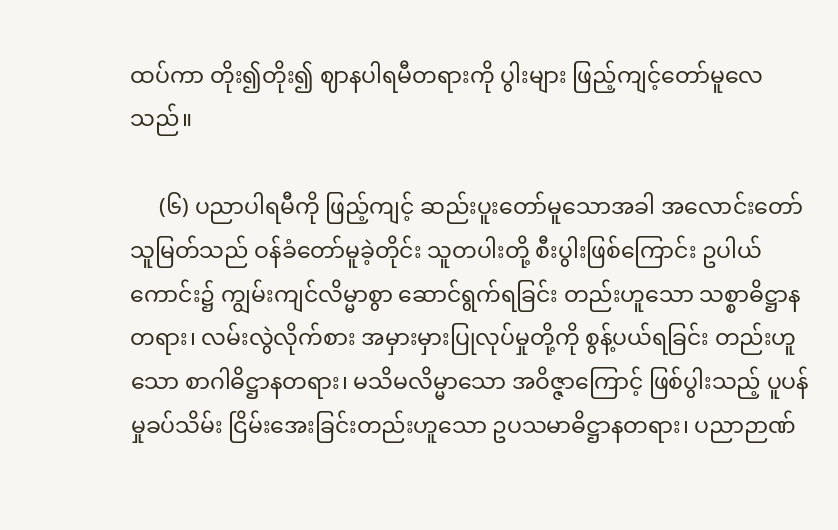ထပ်ကာ တိုး၍တိုး၍ ဈာနပါရမီတရားကို ပွါးများ ဖြည့်ကျင့်တော်မူလေသည်။

     (၆) ပညာပါရမီကို ဖြည့်ကျင့် ဆည်းပူးတော်မူသောအခါ အလောင်းတော်သူမြတ်သည် ဝန်ခံတော်မူခဲ့တိုင်း သူတပါးတို့ စီးပွါးဖြစ်ကြောင်း ဥပါယ်ကောင်း၌ ကျွမ်းကျင်လိမ္မာစွာ ဆောင်ရွက်ရခြင်း တည်းဟူသော သစ္စာဓိဋ္ဌာနတရား၊ လမ်းလွဲလိုက်စား အမှားမှားပြုလုပ်မှုတို့ကို စွန့်ပယ်ရခြင်း တည်းဟူသော စာဂါဓိဋ္ဌာနတရား၊ မသိမလိမ္မာသော အဝိဇ္ဇာကြောင့် ဖြစ်ပွါးသည့် ပူပန်မှုခပ်သိမ်း ငြိမ်းအေးခြင်းတည်းဟူသော ဥပသမာဓိဋ္ဌာနတရား၊ ပညာဉာဏ်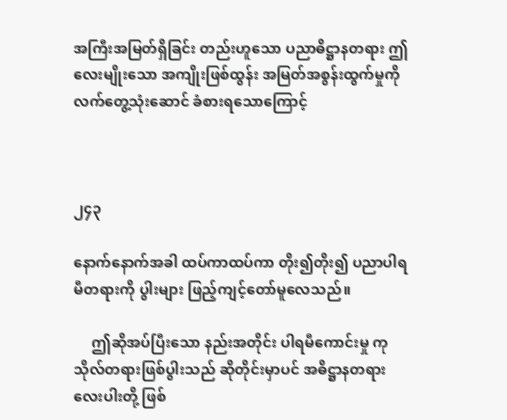အကြီးအမြတ်ရှိခြင်း တည်းဟူသော ပညာဓိဋ္ဌာနတရား ဤလေးမျိုးသော အကျိုးဖြစ်ထွန်း အမြတ်အစွန်းထွက်မှုကို လက်တွေ့သုံးဆောင် ခံစားရသောကြောင့်



၂၄၃

နောက်နောက်အခါ ထပ်ကာထပ်ကာ တိုး၍တိုး၍ ပညာပါရမီတရားကို ပွါးများ ဖြည့်ကျင့်တော်မူလေသည်။

     ဤဆိုအပ်ပြီးသော နည်းအတိုင်း ပါရမီကောင်းမှု ကုသိုလ်တရားဖြစ်ပွါးသည် ဆိုတိုင်းမှာပင် အဓိဋ္ဌာနတရား လေးပါးတို့ ဖြစ်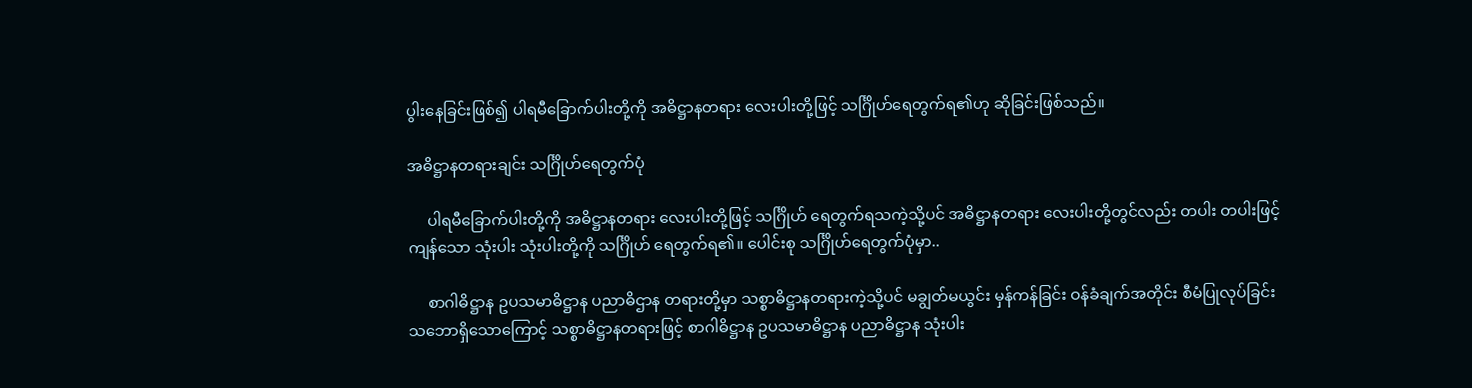ပွါးနေခြင်းဖြစ်၍ ပါရမီခြောက်ပါးတို့ကို အဓိဋ္ဌာနတရား လေးပါးတို့ဖြင့် သင်္ဂြိုဟ်ရေတွက်ရ၏ဟု ဆိုခြင်းဖြစ်သည်။

အဓိဋ္ဌာနတရားချင်း သင်္ဂြိုဟ်ရေတွက်ပုံ

     ပါရမီခြောက်ပါးတို့ကို အဓိဋ္ဌာနတရား လေးပါးတို့ဖြင့် သင်္ဂြိုဟ် ရေတွက်ရသကဲ့သို့ပင် အဓိဋ္ဌာနတရား လေးပါးတို့တွင်လည်း တပါး တပါးဖြင့် ကျန်သော သုံးပါး သုံးပါးတို့ကို သင်္ဂြိုဟ် ရေတွက်ရ၏။ ပေါင်းစု သင်္ဂြိုဟ်ရေတွက်ပုံမှာ..

     စာဂါဓိဋ္ဌာန ဥပသမာဓိဋ္ဌာန ပညာဓိဌာန တရားတို့မှာ သစ္စာဓိဋ္ဌာနတရားကဲ့သို့ပင် မချွတ်မယွင်း မှန်ကန်ခြင်း ဝန်ခံချက်အတိုင်း စီမံပြုလုပ်ခြင်း သဘောရှိသောကြောင့် သစ္စာဓိဋ္ဌာနတရားဖြင့် စာဂါဓိဋ္ဌာန ဥပသမာဓိဋ္ဌာန ပညာဓိဋ္ဌာန သုံးပါး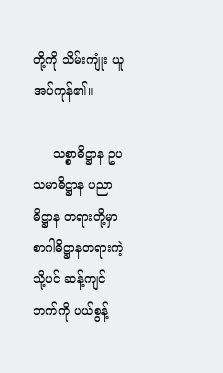တို့ကို သိမ်းကျုံး ယူအပ်ကုန်၏။

     သစ္စာဓိဋ္ဌာန ဥပသမာဓိဋ္ဌာန ပညာဓိဋ္ဌာန တရားတို့မှာ စာဂါဓိဋ္ဌာနတရားကဲ့သို့ပင် ဆန့်ကျင်ဘက်ကို ပယ်စွန့်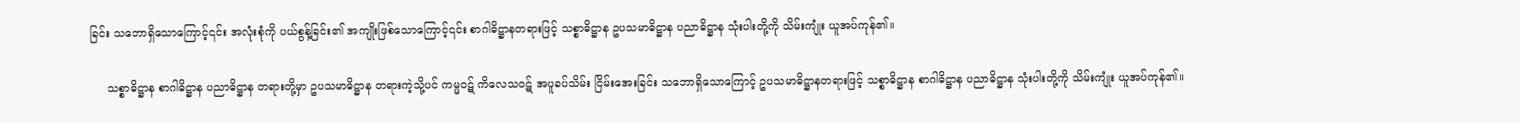ခြင်း သဘောရှိသောကြောင့်၎င်း အလုံးစုံကို ပယ်စွန့်ခြင်း၏ အကျိုးဖြစ်သောကြောင့်၎င်း စာဂါဓိဋ္ဌာနတရားဖြင့် သစ္စာဓိဋ္ဌာန ဥပသမာဓိဋ္ဌာန ပညာဓိဋ္ဌာန သုံးပါးတို့ကို သိမ်းကျုံး ယူအပ်ကုန်၏။

     သစ္စာဓိဋ္ဌာန စာဂါဓိဋ္ဌာန ပညာဓိဋ္ဌာန တရားတို့မှာ ဥပသမာဓိဋ္ဌာန တရားကဲ့သို့ပင် ကမ္မဝဋ် ကိလေသဝဋ် အပူခပ်သိမ်း ငြိမ်းအေးခြင်း သဘောရှိသောကြောင့် ဥပသမာဓိဋ္ဌာနတရားဖြင့် သစ္စာဓိဋ္ဌာန စာဂါဓိဋ္ဌာန ပညာဓိဋ္ဌာန သုံးပါးတို့ကို သိမ်းကျုံး ယူအပ်ကုန်၏။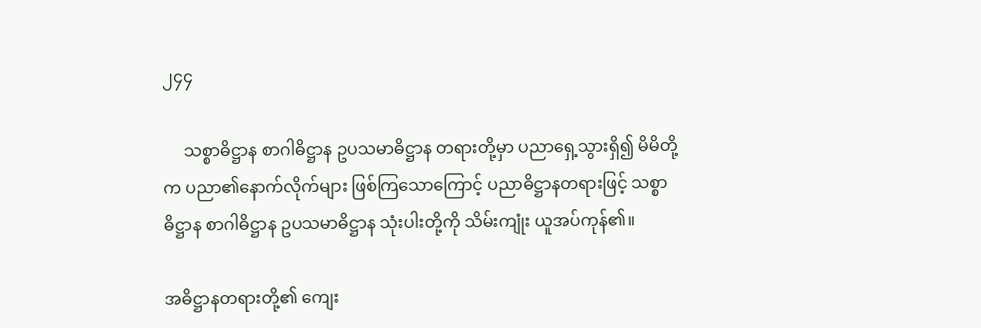၂၄၄

     သစ္စာဓိဋ္ဌာန စာဂါဓိဋ္ဌာန ဥပသမာဓိဋ္ဌာန တရားတို့မှာ ပညာရှေ့သွားရှိ၍ မိမိတို့က ပညာ၏နောက်လိုက်များ ဖြစ်ကြသောကြောင့် ပညာဓိဋ္ဌာနတရားဖြင့် သစ္စာဓိဋ္ဌာန စာဂါဓိဋ္ဌာန ဥပသမာဓိဋ္ဌာန သုံးပါးတို့ကို သိမ်းကျုံး ယူအပ်ကုန်၏။

အဓိဋ္ဌာနတရားတို့၏ ကျေး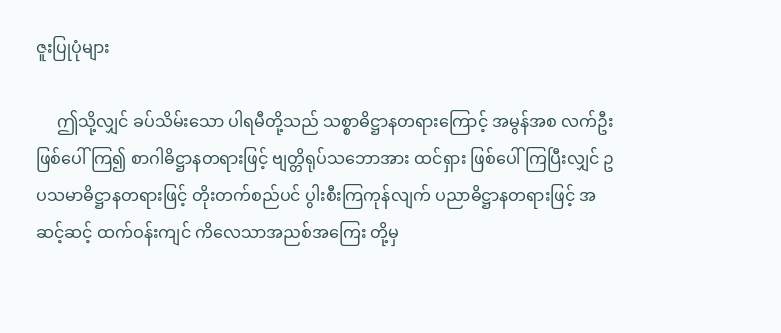ဇူးပြုပုံများ

     ဤသို့လျှင် ခပ်သိမ်းသော ပါရမီတို့သည် သစ္စာဓိဋ္ဌာနတရားကြောင့် အမွန်အစ လက်ဦးဖြစ်ပေါ်ကြ၍ စာဂါဓိဋ္ဌာနတရားဖြင့် ဗျတ္တိရုပ်သဘောအား ထင်ရှား ဖြစ်ပေါ်ကြပြီးလျှင် ဥပသမာဓိဋ္ဌာနတရားဖြင့် တိုးတက်စည်ပင် ပွါးစီးကြကုန်လျက် ပညာဓိဋ္ဌာနတရားဖြင့် အဆင့်ဆင့် ထက်ဝန်းကျင် ကိလေသာအညစ်အကြေး တို့မှ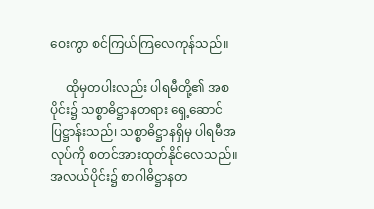ဝေးကွာ စင်ကြယ်ကြလေကုန်သည်။

     ထိုမှတပါးလည်း ပါရမီတို့၏ အစပိုင်း၌ သစ္စာဓိဋ္ဌာနတရား ရှေ့ဆောင်ပြဋ္ဌာန်းသည်၊ သစ္စာဓိဋ္ဌာနရှိမှ ပါရမီအလုပ်ကို စတင်အားထုတ်နိုင်လေသည်။ အလယ်ပိုင်း၌ စာဂါဓိဋ္ဌာနတ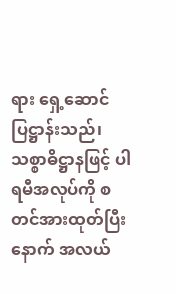ရား ရှေ့ဆောင်ပြဋ္ဌာန်းသည်၊ သစ္စာဓိဋ္ဌာနဖြင့် ပါရမီအလုပ်ကို စတင်အားထုတ်ပြီးနောက် အလယ်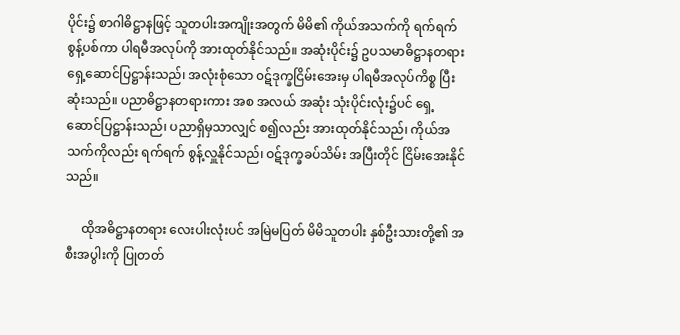ပိုင်း၌ စာဂါဓိဋ္ဌာနဖြင့် သူတပါးအကျိုးအတွက် မိမိ၏ ကိုယ်အသက်ကို ရက်ရက်စွန့်ပစ်ကာ ပါရမီအလုပ်ကို အားထုတ်နိုင်သည်။ အဆုံးပိုင်း၌ ဥပသမာဓိဋ္ဌာနတရား ရှေ့ဆောင်ပြဋ္ဌာန်းသည်၊ အလုံးစုံသော ၀ဋ်ဒုက္ခငြိမ်းအေးမှ ပါရမီအလုပ်ကိစ္စ ပြီးဆုံးသည်။ ပညာဓိဋ္ဌာနတရားကား အစ အလယ် အဆုံး သုံးပိုင်းလုံး၌ပင် ရှေ့ဆောင်ပြဋ္ဌာန်းသည်၊ ပညာရှိမှသာလျှင် စ၍လည်း အားထုတ်နိုင်သည်၊ ကိုယ်အသက်ကိုလည်း ရက်ရက် စွန့်လှူနိုင်သည်၊ ဝဋ်ဒုက္ခခပ်သိမ်း အပြီးတိုင် ငြိမ်းအေးနိုင်သည်။

     ထိုအဓိဋ္ဌာနတရား လေးပါးလုံးပင် အမြဲမပြတ် မိမိသူတပါး နှစ်ဦးသားတို့၏ အစီးအပွါးကို ပြုတတ်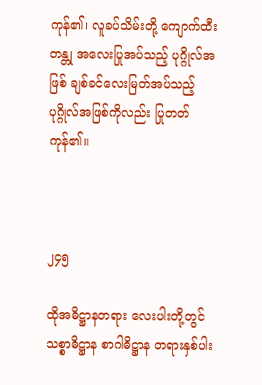ကုန်၏၊ လူခပ်သိမ်းတို့ ကျောက်ထီးတန္တု အလေးပြုအပ်သည့် ပုဂ္ဂိုလ်အဖြစ် ချစ်ခင်လေးမြတ်အပ်သည့် ပုဂ္ဂိုလ်အဖြစ်ကိုလည်း ပြုတတ်ကုန်၏။



၂၄၅

ထိုအဓိဋ္ဌာနတရား လေးပါးတို့တွင် သစ္စာဓိဋ္ဌာန စာဂါဓိဋ္ဌာန တရားနှစ်ပါး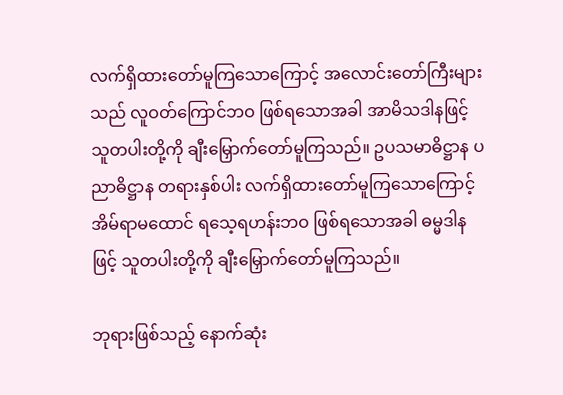လက်ရှိထားတော်မူကြသောကြောင့် အလောင်းတော်ကြီးများသည် လူဝတ်ကြောင်ဘဝ ဖြစ်ရသောအခါ အာမိသဒါနဖြင့် သူတပါးတို့ကို ချီးမြှောက်တော်မူကြသည်။ ဥပသမာဓိဋ္ဌာန ပညာဓိဋ္ဌာန တရားနှစ်ပါး လက်ရှိထားတော်မူကြသောကြောင့် အိမ်ရာမထောင် ရသေ့ရဟန်းဘဝ ဖြစ်ရသောအခါ ဓမ္မဒါနဖြင့် သူတပါးတို့ကို ချီးမြှောက်တော်မူကြသည်။

ဘုရားဖြစ်သည့် နောက်ဆုံး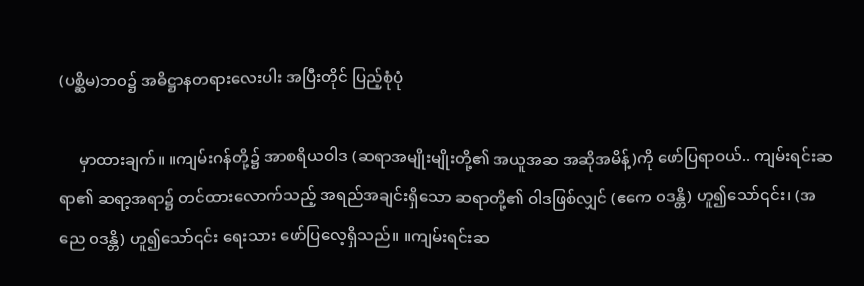(ပစ္ဆိမ)ဘ၀၌ အဓိဋ္ဌာနတရားလေးပါး အပြီးတိုင် ပြည့်စုံပုံ

     မှာထားချက်။ ။ကျမ်းဂန်တို့၌ အာစရိယဝါဒ (ဆရာအမျိုးမျိုးတို့၏ အယူအဆ အဆိုအမိန့်)ကို ဖော်ပြရာဝယ်.. ကျမ်းရင်းဆရာ၏ ဆရာ့အရာ၌ တင်ထားလောက်သည့် အရည်အချင်းရှိသော ဆရာတို့၏ ဝါဒဖြစ်လျှင် (ဧကေ ၀ဒန္တိ) ဟူ၍သော်၎င်း၊ (အညေ ၀ဒန္တိ) ဟူ၍သော်၎င်း ရေးသား ဖော်ပြလေ့ရှိသည်။ ။ကျမ်းရင်းဆ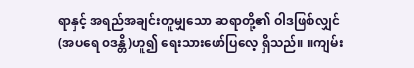ရာနှင့် အရည်အချင်းတူမျှသော ဆရာတို့၏ ဝါဒဖြစ်လျှင် (အပရေ ၀ဒန္တိ)ဟူ၍ ရေးသားဖော်ပြလေ့ ရှိသည်။ ။ကျမ်း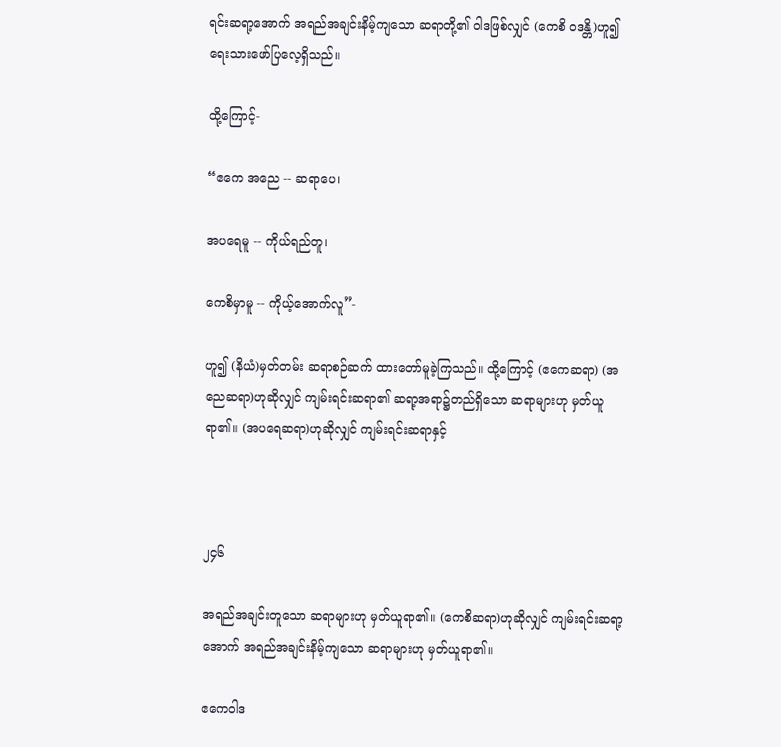ရင်းဆရာ့အောက် အရည်အချင်းနိမ့်ကျသော ဆရာတို့၏ ဝါဒဖြစ်လျှင် (ကေစိ ၀ဒန္တိ)ဟူ၍ ရေးသားဖော်ပြလေ့ရှိသည်။

ထို့ကြောင့်-

“ဧကေ အညေ -- ဆရာပေ၊

အပရေမူ -- ကိုယ်ရည်တူ၊

ကေစိမှာမူ -- ကိုယ့်အောက်လူ”-

ဟူ၍ (နိယံ)မှတ်တမ်း ဆရာစဉ်ဆက် ထားတော်မူခဲ့ကြသည်။ ထို့ကြောင့် (ဧကေဆရာ) (အညေဆရာ)ဟုဆိုလျှင် ကျမ်းရင်းဆရာ၏ ဆရာ့အရာ၌တည်ရှိသော ဆရာများဟု မှတ်ယူရာ၏။ (အပရေဆရာ)ဟုဆိုလျှင် ကျမ်းရင်းဆရာနှင့်



၂၄၆

အရည်အချင်းတူသော ဆရာများဟု မှတ်ယူရာ၏။ (ကေစိဆရာ)ဟုဆိုလျှင် ကျမ်းရင်းဆရာ့အောက် အရည်အချင်းနိမ့်ကျသော ဆရာများဟု မှတ်ယူရာ၏။

ဧကေဝါဒ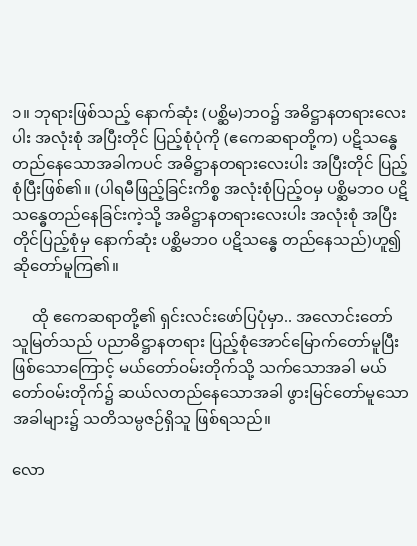၁။ ဘုရားဖြစ်သည့် နောက်ဆုံး (ပစ္ဆိမ)ဘဝ၌ အဓိဋ္ဌာနတရားလေးပါး အလုံးစုံ အပြီးတိုင် ပြည့်စုံပုံကို (ဧကေဆရာတို့က) ပဋိသန္ဓေ တည်နေသောအခါကပင် အဓိဋ္ဌာနတရားလေးပါး အပြီးတိုင် ပြည့်စုံပြီးဖြစ်၏။ (ပါရမီဖြည့်ခြင်းကိစ္စ အလုံးစုံပြည့်ဝမှ ပစ္ဆိမဘဝ ပဋိသန္ဓေတည်နေခြင်းကဲ့သို့ အဓိဋ္ဌာနတရားလေးပါး အလုံးစုံ အပြီးတိုင်ပြည့်စုံမှ နောက်ဆုံး ပစ္ဆိမဘ၀ ပဋိသန္ဓေ တည်နေသည်)ဟူ၍ ဆိုတော်မူကြ၏။

     ထို ဧကေဆရာတို့၏ ရှင်းလင်းဖော်ပြပုံမှာ.. အလောင်းတော်သူမြတ်သည် ပညာဓိဋ္ဌာနတရား ပြည့်စုံအောင်မြောက်တော်မူပြီး ဖြစ်သောကြောင့် မယ်တော်ဝမ်းတိုက်သို့ သက်သောအခါ မယ်တော်ဝမ်းတိုက်၌ ဆယ်လတည်နေသောအခါ ဖွားမြင်တော်မူသောအခါများ၌ သတိသမ္ပဇဉ်ရှိသူ ဖြစ်ရသည်။

လော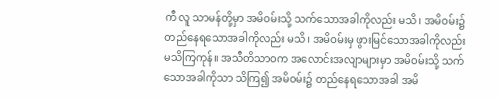ကီ လူ သာမန်တို့မှာ အမိဝမ်းသို့ သက်သောအခါကိုလည်း မသိ၊ အမိဝမ်း၌ တည်နေရသောအခါကိုလည်း မသိ၊ အမိဝမ်းမှ ဖွားမြင်သောအခါကိုလည်း မသိကြကုန်။ အသီတိသာဝက အလောင်းအလျာများမှာ အမိဝမ်းသို့ သက်သောအခါကိုသာ သိကြ၍ အမိဝမ်း၌ တည်နေရသောအခါ အမိ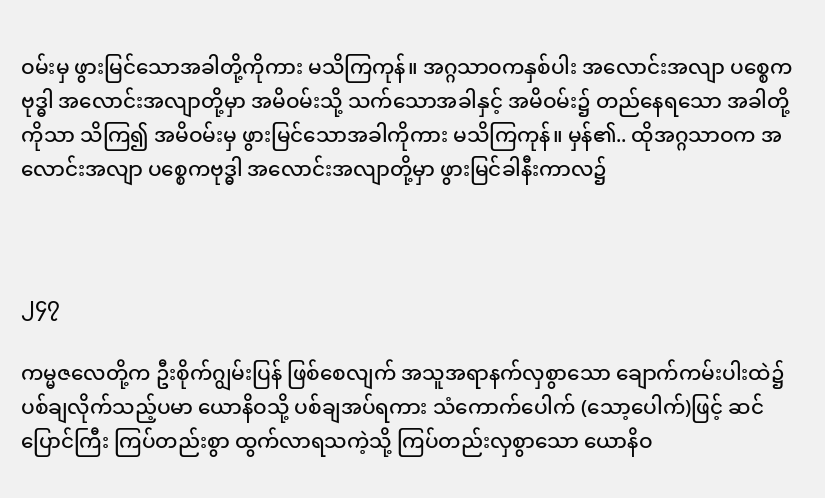ဝမ်းမှ ဖွားမြင်သောအခါတို့ကိုကား မသိကြကုန်။ အဂ္ဂသာဝကနှစ်ပါး အလောင်းအလျာ ပစ္စေကဗုဒ္ဓါ အလောင်းအလျာတို့မှာ အမိဝမ်းသို့ သက်သောအခါနှင့် အမိဝမ်း၌ တည်နေရသော အခါတို့ကိုသာ သိကြ၍ အမိဝမ်းမှ ဖွားမြင်သောအခါကိုကား မသိကြကုန်။ မှန်၏.. ထိုအဂ္ဂသာဝက အလောင်းအလျာ ပစ္စေကဗုဒ္ဓါ အလောင်းအလျာတို့မှာ ဖွားမြင်ခါနီးကာလ၌



၂၄၇

ကမ္မဇလေတို့က ဦးစိုက်ဂျွမ်းပြန် ဖြစ်စေလျက် အသူအရာနက်လှစွာသော ချောက်ကမ်းပါးထဲ၌ ပစ်ချလိုက်သည့်ပမာ ယောနိဝသို့ ပစ်ချအပ်ရကား သံကောက်ပေါက် (သော့ပေါက်)ဖြင့် ဆင်ပြောင်ကြီး ကြပ်တည်းစွာ ထွက်လာရသကဲ့သို့ ကြပ်တည်းလှစွာသော ယောနိဝ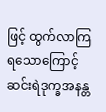ဖြင့် ထွက်လာကြရသောကြောင့် ဆင်းရဲဒုက္ခအနန္တ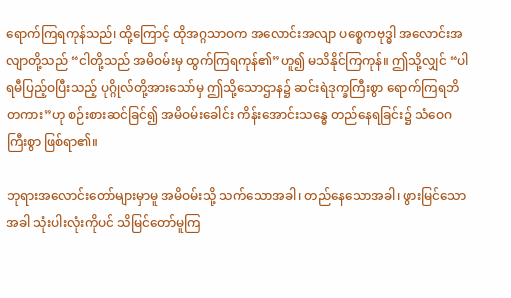ရောက်ကြရကုန်သည်၊ ထို့ကြောင့် ထိုအဂ္ဂသာဝက အလောင်းအလျာ ပစ္စေကဗုဒ္ဓါ အလောင်းအလျာတို့သည် “ငါတို့သည် အမိဝမ်းမှ ထွက်ကြရကုန်၏”ဟူ၍ မသိနိုင်ကြကုန်။ ဤသို့လျှင် “ပါရမီပြည့်ဝပြီးသည့် ပုဂ္ဂိုလ်တို့အားသော်မှ ဤသို့သောဌာန၌ ဆင်းရဲဒုက္ခကြီးစွာ ရောက်ကြရဘိတကား”ဟု စဉ်းစားဆင်ခြင်၍ အမိဝမ်းခေါင်း ကိန်းအောင်းသန္ဓေ တည်နေရခြင်း၌ သံဝေဂကြီးစွာ ဖြစ်ရာ၏။

ဘုရားအလောင်းတော်များမှာမူ အမိဝမ်းသို့ သက်သောအခါ၊ တည်နေသောအခါ၊ ဖွားမြင်သောအခါ သုံးပါးလုံးကိုပင် သိမြင်တော်မူကြ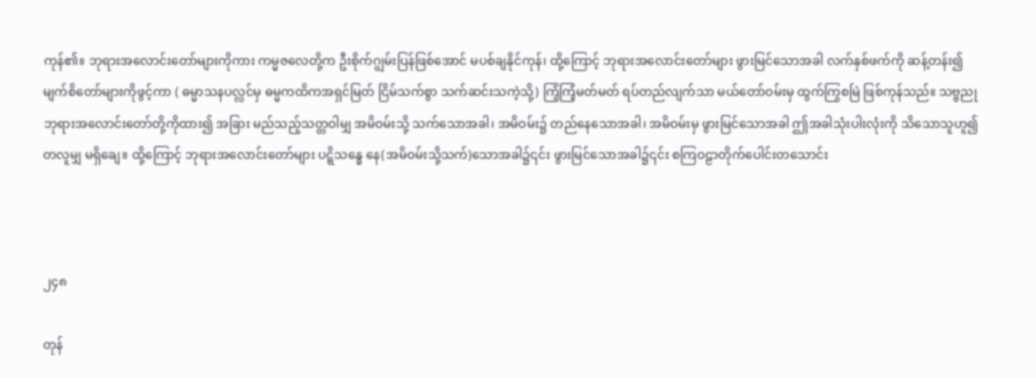ကုန်၏။ ဘုရားအလောင်းတော်များကိုကား ကမ္မဇလေတို့က ဦးစိုက်ဂျွမ်းပြန်ဖြစ်အောင် မပစ်ချနိုင်ကုန်၊ ထို့ကြောင့် ဘုရားအလောင်းတော်များ ဖွားမြင်သောအခါ လက်နှစ်ဖက်ကို ဆန့်တန်း၍ မျက်စိတော်များကိုဖွင့်ကာ ( ဓမ္မာသနပလ္လင်မှ ဓမ္မကထိကအရှင်မြတ် ငြိမ်သက်စွာ သက်ဆင်းသကဲ့သို့) ကြံ့ကြံ့မတ်မတ် ရပ်တည်လျက်သာ မယ်တော်ဝမ်းမှ ထွက်ကြွစမြဲ ဖြစ်ကုန်သည်။ သဗ္ဗညု ဘုရားအလောင်းတော်တို့ကိုထား၍ အခြား မည်သည့်သတ္တဝါမျှ အမိဝမ်းသို့ သက်သောအခါ၊ အမိဝမ်း၌ တည်နေသောအခါ၊ အမိဝမ်းမှ ဖွားမြင်သောအခါ ဤအခါသုံးပါးလုံးကို သိသောသူဟူ၍ တလူမျှ မရှိချေ။ ထို့ကြောင့် ဘုရားအလောင်းတော်များ ပဋ္ဋိသန္ဓေ နေ(အမိဝမ်းသို့သက်)သောအခါ၌၎င်း ဖွားမြင်သောအခါ၌၎င်း စကြဝဠာတိုက်ပေါင်းတသောင်း



၂၄၈

တုန်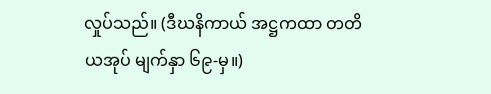လှုပ်သည်။ (ဒီဃနိကာယ် အဋ္ဌကထာ တတိယအုပ် မျက်နှာ ၆၉-မှ။)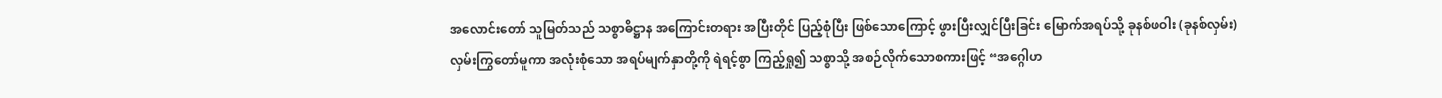အလောင်းတော် သူမြတ်သည် သစ္စာဓိဋ္ဌာန အကြောင်းတရား အပြီးတိုင် ပြည့်စုံပြီး ဖြစ်သောကြောင့် ဖွားပြီးလျှင်ပြီးခြင်း မြောက်အရပ်သို့ ခုနစ်ဖဝါး (ခုနစ်လှမ်း) လှမ်းကြွတော်မူကာ အလုံးစုံသော အရပ်မျက်နှာတို့ကို ရဲရင့်စွာ ကြည့်ရှု၍ သစ္စာသို့ အစဉ်လိုက်သောစကားဖြင့် “အဂ္ဂေါဟ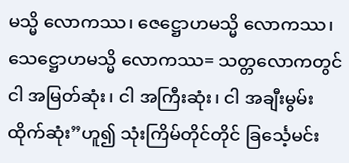မသ္မိ လောကဿ၊ ဇေဋ္ဌောဟမသ္မိ လောကဿ၊ သေဋ္ဌောဟမသ္မိ လောကဿ= သတ္တလောကတွင် ငါ အမြတ်ဆုံး၊ ငါ အကြီးဆုံး၊ ငါ အချီးမွမ်းထိုက်ဆုံး”ဟူ၍ သုံးကြိမ်တိုင်တိုင် ခြင်္သေ့မင်း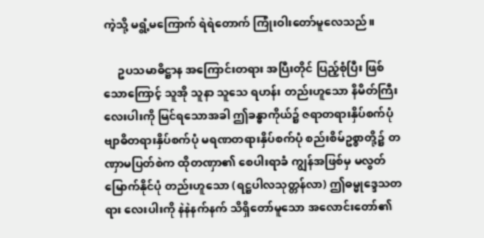ကဲ့သို့ မရွံ့မကြောက် ရဲရဲတောက် ကြုံးဝါးတော်မူလေသည်။

     ဥပသမာဓိဋ္ဌာန အကြောင်းတရား အပြီးတိုင် ပြည့်စုံပြီး ဖြစ်သောကြောင့် သူအို သူနာ သူသေ ရဟန်း တည်းဟူသော နိမိတ်ကြီးလေးပါးကို မြင်ရသောအခါ ဤခန္ဓာကိုယ်၌ ဇရာတရားနှိပ်စက်ပုံ ဗျာဓိတရားနှိပ်စက်ပုံ မရဏတရားနှိပ်စက်ပုံ စည်းစိမ်ဥစ္စာတို့၌ တဏှာမပြတ်စဲက ထိုတဏှာ၏ စေပါးရာခံ ကျွန်အဖြစ်မှ မလွတ်မြောက်နိုင်ပုံ တည်းဟူသော (ရဋ္ဌပါလသုတ္တန်လာ) ဤဓမ္မုဒ္ဒေသတရား လေးပါးကို နဲနဲနက်နက် သိရှိတော်မူသော အလောင်းတော်၏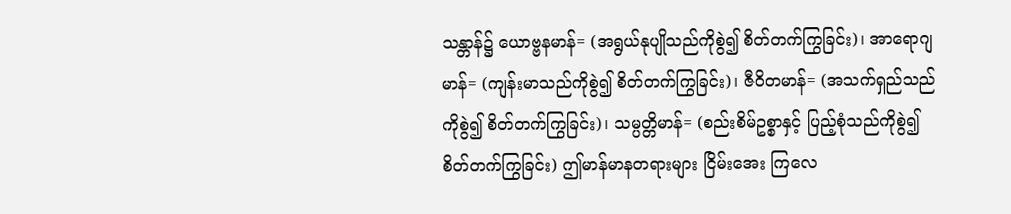သန္တာန်၌ ယောဗ္ဗနမာန်= (အရွယ်နုပျိုသည်ကိုစွဲ၍ စိတ်တက်ကြွခြင်း)၊ အာရောဂျမာန်= (ကျန်းမာသည်ကိုစွဲ၍ စိတ်တက်ကြွခြင်း)၊ ဇီဝိတမာန်= (အသက်ရှည်သည်ကိုစွဲ၍ စိတ်တက်ကြွခြင်း)၊ သမ္ပတ္တိမာန်= (စည်းစိမ်ဥစ္စာနှင့် ပြည့်စုံသည်ကိုစွဲ၍ စိတ်တက်ကြွခြင်း) ဤမာန်မာနတရားများ ငြိမ်းအေး ကြလေ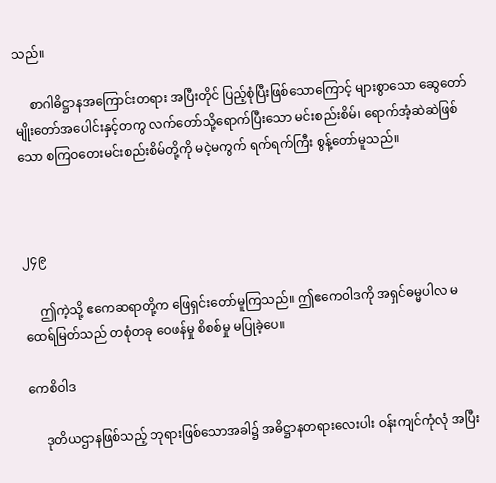သည်။

     စာဂါဓိဋ္ဌာနအကြောင်းတရား အပြီးတိုင် ပြည့်စုံပြီးဖြစ်သောကြောင့် များစွာသော ဆွေတော်မျိုးတော်အပေါင်းနှင့်တကွ လက်တော်သို့ရောက်ပြီးသော မင်းစည်းစိမ်၊ ရောက်အံ့ဆဲဆဲဖြစ်သော စကြဝတေးမင်းစည်းစိမ်တို့ကို မငဲ့မကွက် ရက်ရက်ကြီး စွန့်တော်မူသည်။



၂၄၉

     ဤကဲ့သို့ ဧကေဆရာတို့က ဖြေရှင်းတော်မူကြသည်။ ဤဧကေ၀ါဒကို အရှင်ဓမ္မပါလ မထေရ်မြတ်သည် တစုံတခု ဝေဖန်မှု စိစစ်မှု မပြုခဲ့ပေ။

ကေစိဝါဒ

     ဒုတိယဌာနဖြစ်သည့် ဘုရားဖြစ်သောအခါ၌ အဓိဋ္ဌာနတရားလေးပါး ဝန်းကျင်ကုံလုံ အပြီး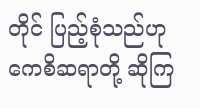တိုင် ပြည့်စုံသည်ဟု ကေစိဆရာတို့ ဆိုကြ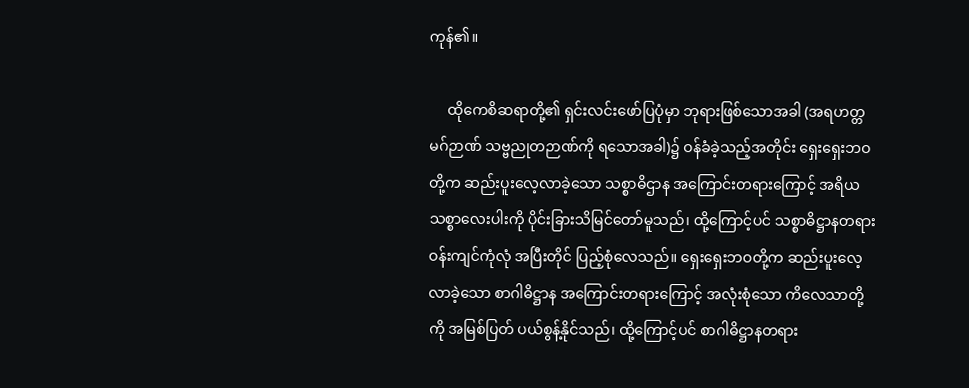ကုန်၏။

     ထိုကေစိဆရာတို့၏ ရှင်းလင်းဖော်ပြပုံမှာ ဘုရားဖြစ်သောအခါ (အရဟတ္တမဂ်ဉာဏ် သဗ္ဗညုတဉာဏ်ကို ရသောအခါ)၌ ဝန်ခံခဲ့သည့်အတိုင်း ရှေးရှေးဘဝတို့က ဆည်းပူးလေ့လာခဲ့သော သစ္စာဓိဌာန အကြောင်းတရားကြောင့် အရိယသစ္စာလေးပါးကို ပိုင်းခြားသိမြင်တော်မူသည်၊ ထို့ကြောင့်ပင် သစ္စာဓိဋ္ဌာနတရား ဝန်းကျင်ကုံလုံ အပြီးတိုင် ပြည့်စုံလေသည်။ ရှေးရှေးဘဝတို့က ဆည်းပူးလေ့လာခဲ့သော စာဂါဓိဋ္ဌာန အကြောင်းတရားကြောင့် အလုံးစုံသော ကိလေသာတို့ကို အမြစ်ပြတ် ပယ်စွန့်နိုင်သည်၊ ထို့ကြောင့်ပင် စာဂါဓိဋ္ဌာနတရား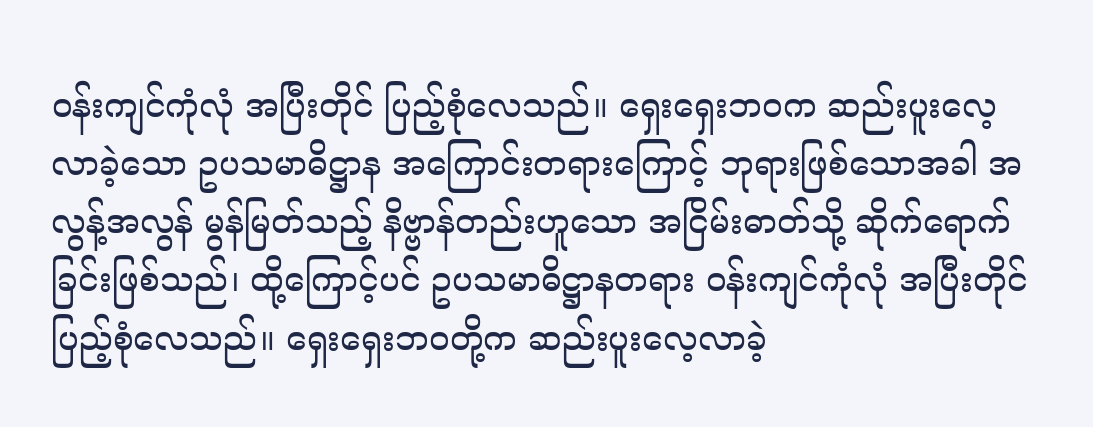ဝန်းကျင်ကုံလုံ အပြီးတိုင် ပြည့်စုံလေသည်။ ရှေးရှေးဘဝက ဆည်းပူးလေ့လာခဲ့သော ဥပသမာဓိဋ္ဌာန အကြောင်းတရားကြောင့် ဘုရားဖြစ်သောအခါ အလွန့်အလွန် မွန်မြတ်သည့် နိဗ္ဗာန်တည်းဟူသော အငြိမ်းဓာတ်သို့ ဆိုက်ရောက်ခြင်းဖြစ်သည်၊ ထို့ကြောင့်ပင် ဥပသမာဓိဋ္ဌာနတရား ဝန်းကျင်ကုံလုံ အပြီးတိုင် ပြည့်စုံလေသည်။ ရှေးရှေးဘဝတို့က ဆည်းပူးလေ့လာခဲ့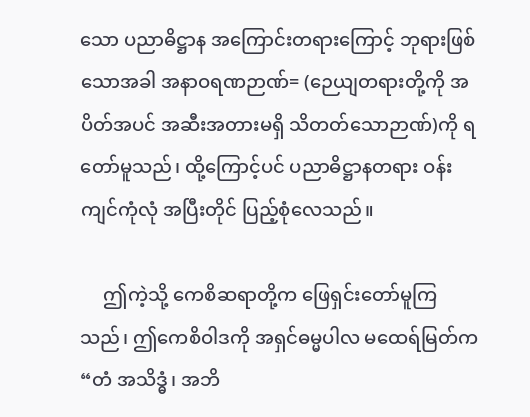သော ပညာဓိဋ္ဌာန အကြောင်းတရားကြောင့် ဘုရားဖြစ်သောအခါ အနာဝရဏဉာဏ်= (ဉေယျတရားတို့ကို အပိတ်အပင် အဆီးအတားမရှိ သိတတ်သောဉာဏ်)ကို ရတော်မူသည်၊ ထို့ကြောင့်ပင် ပညာဓိဋ္ဌာနတရား ဝန်းကျင်ကုံလုံ အပြီးတိုင် ပြည့်စုံလေသည်။

     ဤကဲ့သို့ ကေစိဆရာတို့က ဖြေရှင်းတော်မူကြသည်၊ ဤကေစိဝါဒကို အရှင်ဓမ္မပါလ မထေရ်မြတ်က “တံ အသိဒ္ဓံ၊ အဘိ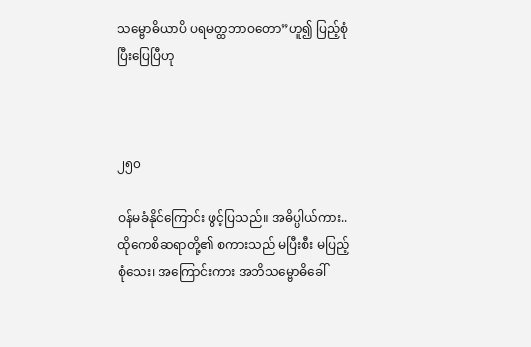သမ္ဗောဓိယာပိ ပရမတ္ထဘာဝတော”ဟူ၍ ပြည့်စုံ ပြီးပြေပြီဟု



၂၅၀

ဝန်မခံနိုင်ကြောင်း ဖွင့်ပြသည်။ အဓိပ္ပါယ်ကား.. ထိုကေစိဆရာတို့၏ စကားသည် မပြီးစီး မပြည့်စုံသေး၊ အကြောင်းကား အဘိသမ္ဗောဓိခေါ်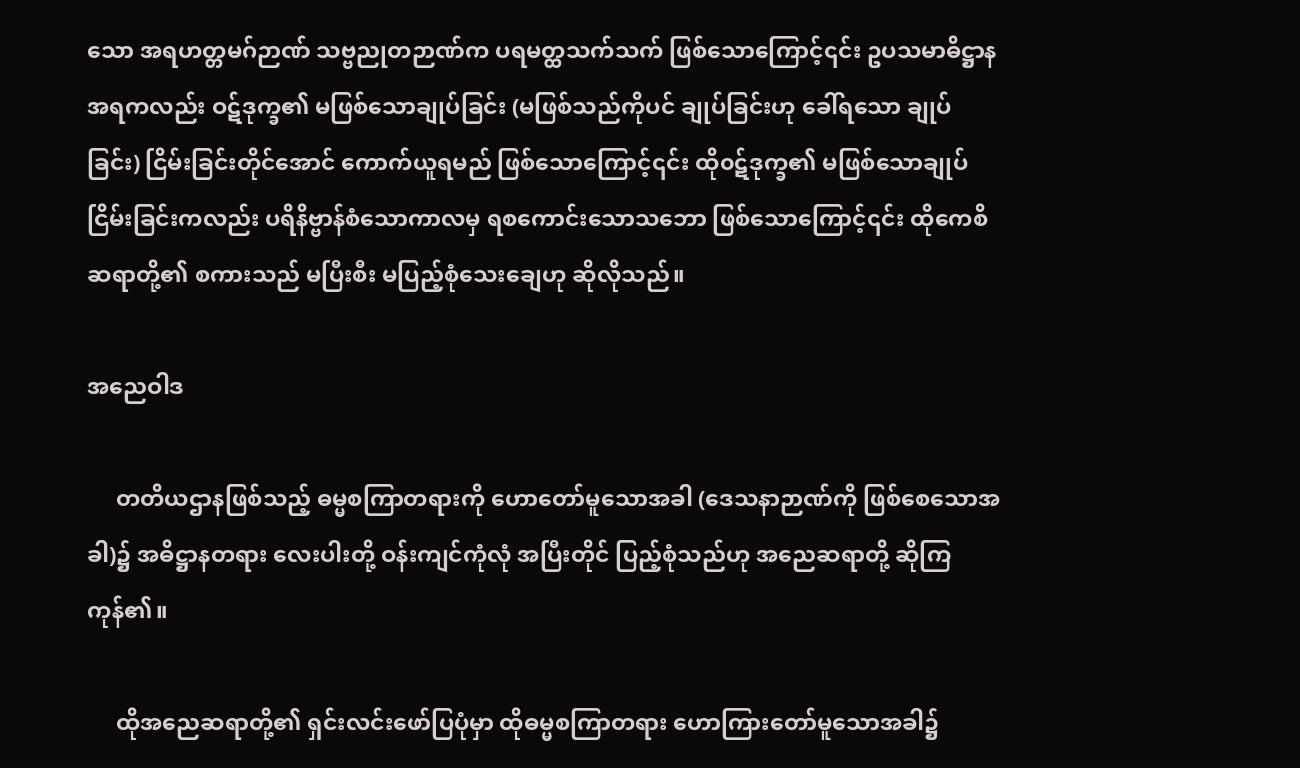သော အရဟတ္တမဂ်ဉာဏ် သဗ္ဗညုတဉာဏ်က ပရမတ္ထသက်သက် ဖြစ်သောကြောင့်၎င်း ဥပသမာဓိဋ္ဌာန အရကလည်း ဝဋ်ဒုက္ခ၏ မဖြစ်သောချုပ်ခြင်း (မဖြစ်သည်ကိုပင် ချုပ်ခြင်းဟု ခေါ်ရသော ချုပ်ခြင်း) ငြိမ်းခြင်းတိုင်အောင် ကောက်ယူရမည် ဖြစ်သောကြောင့်၎င်း ထို၀ဋ်ဒုက္ခ၏ မဖြစ်သောချုပ်ငြိမ်းခြင်းကလည်း ပရိနိဗ္ဗာန်စံသောကာလမှ ရစကောင်းသောသဘော ဖြစ်သောကြောင့်၎င်း ထိုကေစိဆရာတို့၏ စကားသည် မပြီးစီး မပြည့်စုံသေးချေဟု ဆိုလိုသည်။

အညေဝါဒ

     တတိယဌာနဖြစ်သည့် ဓမ္မစကြာတရားကို ဟောတော်မူသောအခါ (ဒေသနာဉာဏ်ကို ဖြစ်စေသောအခါ)၌ အဓိဋ္ဌာနတရား လေးပါးတို့ ဝန်းကျင်ကုံလုံ အပြီးတိုင် ပြည့်စုံသည်ဟု အညေဆရာတို့ ဆိုကြကုန်၏။

     ထိုအညေဆရာတို့၏ ရှင်းလင်းဖော်ပြပုံမှာ ထိုဓမ္မစကြာတရား ဟောကြားတော်မူသောအခါ၌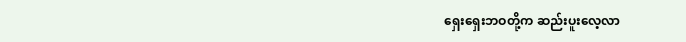ရှေးရှေးဘဝတို့က ဆည်းပူးလေ့လာ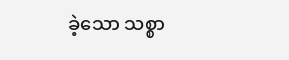ခဲ့သော သစ္စာ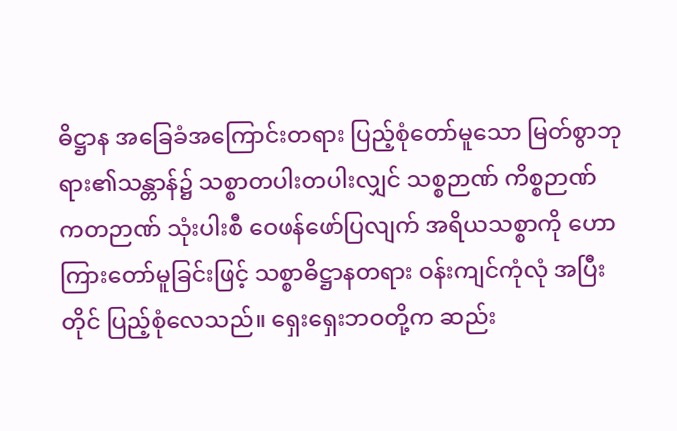ဓိဋ္ဌာန အခြေခံအကြောင်းတရား ပြည့်စုံတော်မူသော မြတ်စွာဘုရား၏သန္တာန်၌ သစ္စာတပါးတပါးလျှင် သစ္စဉာဏ် ကိစ္စဉာဏ် ကတဉာဏ် သုံးပါးစီ ဝေဖန်ဖော်ပြလျက် အရိယသစ္စာကို ဟောကြားတော်မူခြင်းဖြင့် သစ္စာဓိဋ္ဌာနတရား ဝန်းကျင်ကုံလုံ အပြီးတိုင် ပြည့်စုံလေသည်။ ရှေးရှေးဘဝတို့က ဆည်း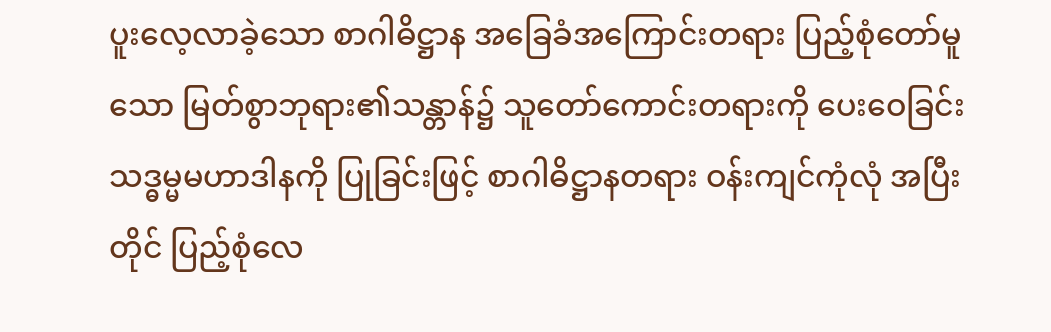ပူးလေ့လာခဲ့သော စာဂါဓိဋ္ဌာန အခြေခံအကြောင်းတရား ပြည့်စုံတော်မူသော မြတ်စွာဘုရား၏သန္တာန်၌ သူတော်ကောင်းတရားကို ပေးဝေခြင်း သဒ္ဓမ္မမဟာဒါနကို ပြုခြင်းဖြင့် စာဂါဓိဋ္ဌာနတရား ဝန်းကျင်ကုံလုံ အပြီးတိုင် ပြည့်စုံလေ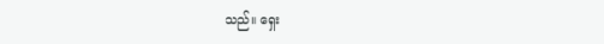သည်။ ရှေး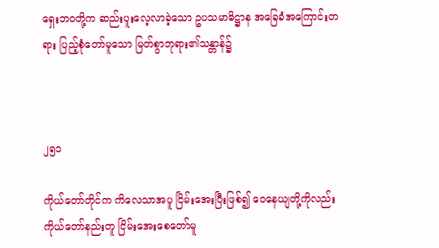ရှေးဘဝတို့က ဆည်းပူးလေ့လာခဲ့သော ဥပသမာဓိဋ္ဌာန အခြေခံအကြောင်းတရား ပြည့်စုံတော်မူသော မြတ်စွာဘုရား၏သန္တာန်၌



၂၅၁

ကိုယ်တော်တိုင်က ကိလေသာအပူ ငြိမ်းအေးပြီးဖြစ်၍ ဝေနေယျတို့ကိုလည်း ကိုယ်တော်နည်းတူ ငြိမ်းအေးစေတော်မူ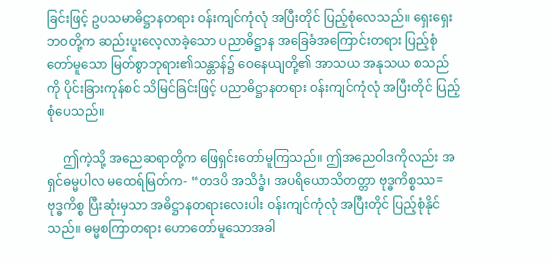ခြင်းဖြင့် ဥပသမာဓိဋ္ဌာနတရား ဝန်းကျင်ကုံလုံ အပြီးတိုင် ပြည့်စုံလေသည်။ ရှေးရှေးဘဝတို့က ဆည်းပူးလေ့လာခဲ့သော ပညာဓိဋ္ဌာန အခြေခံအကြောင်းတရား ပြည့်စုံတော်မူသော မြတ်စွာဘုရား၏သန္တာန်၌ ဝေနေယျတို့၏ အာသယ အနုသယ စသည်ကို ပိုင်းခြားကုန်စင် သိမြင်ခြင်းဖြင့် ပညာဓိဋ္ဌာနတရား ဝန်းကျင်ကုံလုံ အပြီးတိုင် ပြည့်စုံပေသည်။

     ဤကဲ့သို့ အညေဆရာတို့က ဖြေရှင်းတော်မူကြသည်။ ဤအညေဝါဒကိုလည်း အရှင်ဓမ္မပါလ မထေရ်မြတ်က- “တဒပိ အသိဒ္ဓံ၊ အပရိယောသိတတ္တာ ဗုဒ္ဓကိစ္စဿ= ဗုဒ္ဓကိစ္စ ပြီးဆုံးမှသာ အဓိဋ္ဌာနတရားလေးပါး ဝန်းကျင်ကုံလုံ အပြီးတိုင် ပြည့်စုံနိုင်သည်။ ဓမ္မစကြာတရား ဟောတော်မူသောအခါ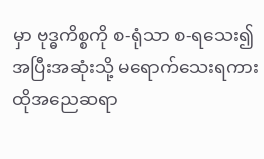မှာ ဗုဒ္ဓကိစ္စကို စ-ရုံသာ စ-ရသေး၍ အပြီးအဆုံးသို့ မရောက်သေးရကား ထိုအညေဆရာ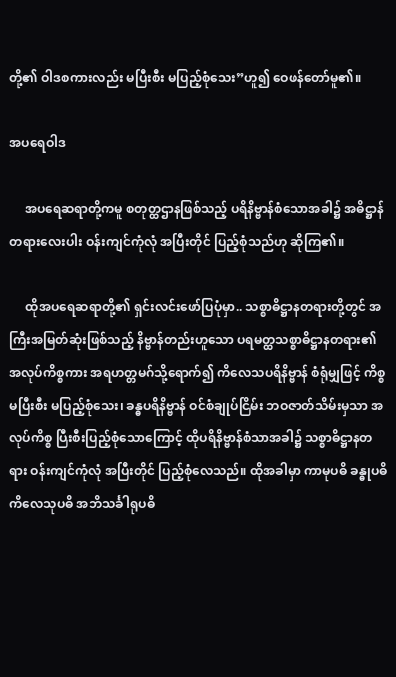တို့၏ ဝါဒစကားလည်း မပြီးစီး မပြည့်စုံသေး”ဟူ၍ ဝေဖန်တော်မူ၏။

အပရေဝါဒ

     အပရေဆရာတို့ကမူ စတုတ္ထဌာနဖြစ်သည့် ပရိနိဗ္ဗာန်စံသောအခါ၌ အဓိဋ္ဌာန်တရားလေးပါး ဝန်းကျင်ကုံလုံ အပြီးတိုင် ပြည့်စုံသည်ဟု ဆိုကြ၏။

     ထိုအပရေဆရာတို့၏ ရှင်းလင်းဖော်ပြပုံမှာ.. သစ္စာဓိဋ္ဌာနတရားတို့တွင် အကြီးအမြတ်ဆုံးဖြစ်သည့် နိဗ္ဗာန်တည်းဟူသော ပရမတ္ထသစ္စာဓိဋ္ဌာနတရား၏ အလုပ်ကိစ္စကား အရဟတ္တမဂ်သို့ရောက်၍ ကိလေသပရိနိဗ္ဗာန် စံရုံမျှဖြင့် ကိစ္စမပြီးစီး မပြည့်စုံသေး၊ ခန္ဓပရိနိဗ္ဗာန် ဝင်စံချုပ်ငြိမ်း ဘဝဇာတ်သိမ်းမှသာ အလုပ်ကိစ္စ ပြီးစီးပြည့်စုံသောကြောင့် ထိုပရိနိဗ္ဗာန်စံသာအခါ၌ သစ္စာဓိဋ္ဌာနတရား ဝန်းကျင်ကုံလုံ အပြီးတိုင် ပြည့်စုံလေသည်။ ထိုအခါမှာ ကာမုပဓိ ခန္ဓုပဓိ ကိလေသုပဓိ အဘိသင်္ခါရုပဓိ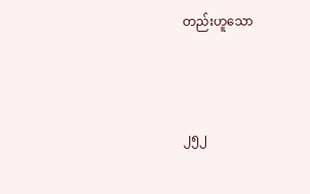တည်းဟူသော



၂၅၂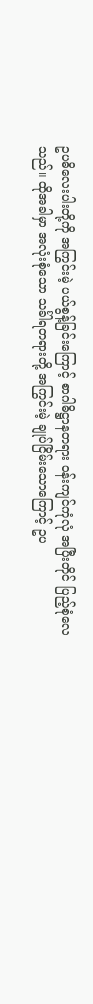ဥပဓိလေးပါးတို့ကို အကြွင်းမဲ့ ပယ်စွန့်ခြင်းကြောင့် စာဂါဓိဋ္ဌာနတရား ဝန်းကျင်ကုံလုံ အပြီးတိုင် ပြည့်စုံလေသည်။ ထိုအခါမှာ အလုံးစုံသော သင်္ခါရတရားတို့ အကြွင်းမဲ့ ချုပ်ငြိမ်းသောကြောင့် ဥပ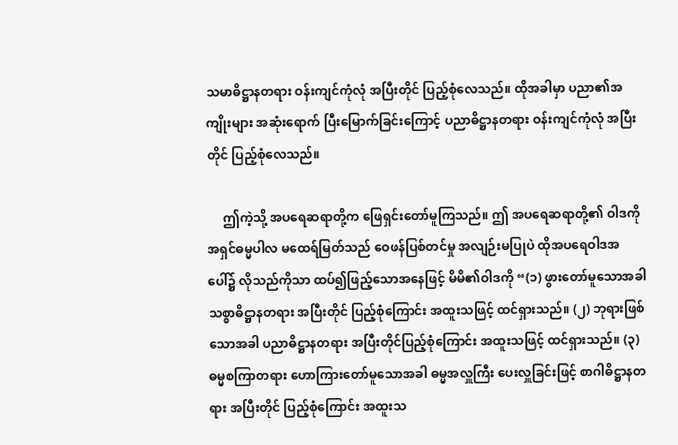သမာဓိဋ္ဌာနတရား ဝန်းကျင်ကုံလုံ အပြီးတိုင် ပြည့်စုံလေသည်။ ထိုအခါမှာ ပညာ၏အကျိုးများ အဆုံးရောက် ပြီးမြောက်ခြင်းကြောင့် ပညာဓိဋ္ဌာနတရား ဝန်းကျင်ကုံလုံ အပြီးတိုင် ပြည့်စုံလေသည်။

     ဤကဲ့သို့ အပရေဆရာတို့က ဖြေရှင်းတော်မူကြသည်။ ဤ အပရေဆရာတို့၏ ဝါဒကို အရှင်ဓမ္မပါလ မထေရ်မြတ်သည် ဝေဖန်ပြစ်တင်မှု အလျဉ်းမပြုပဲ ထိုအပရေဝါဒအပေါ်၌ လိုသည်ကိုသာ ထပ်၍ဖြည့်သောအနေဖြင့် မိမိ၏ဝါဒကို “(၁) ဖွားတော်မူသောအခါ သစ္စာဓိဋ္ဌာနတရား အပြီးတိုင် ပြည့်စုံကြောင်း အထူးသဖြင့် ထင်ရှားသည်။ (၂) ဘုရားဖြစ်သောအခါ ပညာဓိဋ္ဌာနတရား အပြီးတိုင်ပြည့်စုံကြောင်း အထူးသဖြင့် ထင်ရှားသည်။ (၃) ဓမ္မစကြာတရား ဟောကြားတော်မူသောအခါ ဓမ္မအလှူကြီး ပေးလှူခြင်းဖြင့် စာဂါဓိဋ္ဌာနတရား အပြီးတိုင် ပြည့်စုံကြောင်း အထူးသ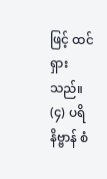ဖြင့် ထင်ရှားသည်။ (၄) ပရိနိဗ္ဗာန် စံ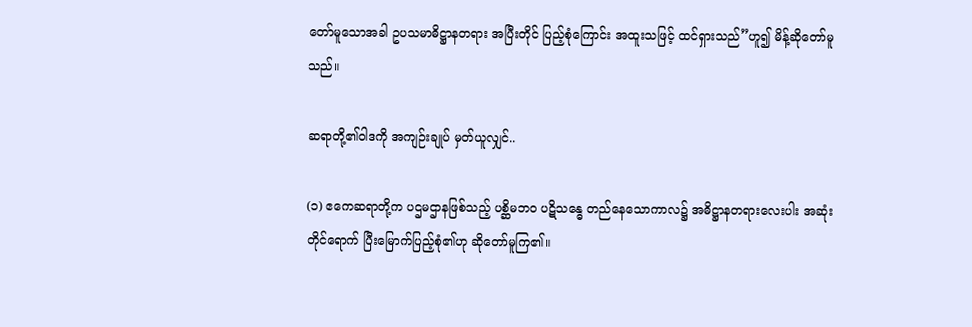တော်မူသောအခါ ဥပသမာဓိဋ္ဌာနတရား အပြီးတိုင် ပြည့်စုံကြောင်း အထူးသဖြင့် ထင်ရှားသည်”ဟူ၍ မိန့်ဆိုတော်မူသည်။

ဆရာတို့၏ဝါဒကို အကျဉ်းချုပ် မှတ်ယူလျှင်..

(၁) ဧကေဆရာတို့က ပဌမဌာနဖြစ်သည့် ပစ္ဆိမဘဝ ပဋိသန္ဓေ တည်နေသောကာလ၌ အဓိဋ္ဌာနတရားလေးပါး အဆုံးတိုင်ရောက် ပြီးမြောက်ပြည့်စုံ၏ဟု ဆိုတော်မူကြ၏။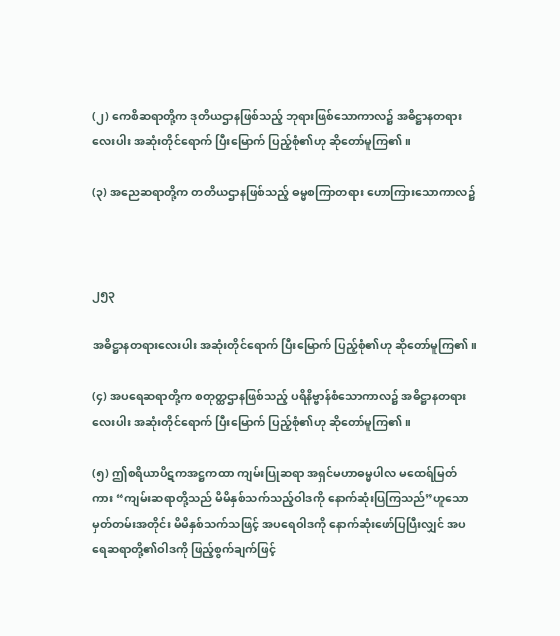(၂) ကေစိဆရာတို့က ဒုတိယဌာနဖြစ်သည့် ဘုရားဖြစ်သောကာလ၌ အဓိဋ္ဌာနတရားလေးပါး အဆုံးတိုင်ရောက် ပြီးမြောက် ပြည့်စုံ၏ဟု ဆိုတော်မူကြ၏။

(၃) အညေဆရာတို့က တတိယဌာနဖြစ်သည့် ဓမ္မစကြာတရား ဟောကြားသောကာလ၌



၂၅၃

အဓိဋ္ဌာနတရားလေးပါး အဆုံးတိုင်ရောက် ပြီးမြောက် ပြည့်စုံ၏ဟု ဆိုတော်မူကြ၏။

(၄) အပရေဆရာတို့က စတုတ္ထဌာနဖြစ်သည့် ပရိနိဗ္ဗာန်စံသောကာလ၌ အဓိဋ္ဌာနတရားလေးပါး အဆုံးတိုင်ရောက် ပြီးမြောက် ပြည့်စုံ၏ဟု ဆိုတော်မူကြ၏။

(၅) ဤစရိယာပိဋကအဋ္ဌကထာ ကျမ်းပြုဆရာ အရှင်မဟာဓမ္မပါလ မထေရ်မြတ်ကား “ကျမ်းဆရာတို့သည် မိမိနှစ်သက်သည့်ဝါဒကို နောက်ဆုံးပြကြသည်”ဟူသော မှတ်တမ်းအတိုင်း မိမိနှစ်သက်သဖြင့် အပရေဝါဒကို နောက်ဆုံးဖော်ပြပြီးလျှင် အပရေဆရာတို့၏ဝါဒကို ဖြည့်စွက်ချက်ဖြင့်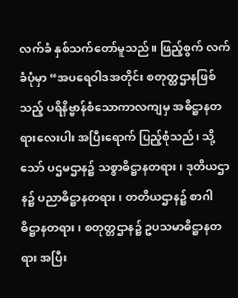လက်ခံ နှစ်သက်တော်မူသည်။ ဖြည့်စွက် လက်ခံပုံမှာ “အပရေဝါဒအတိုင်း စတုတ္ထဌာနဖြစ်သည့် ပရိနိဗ္ဗာန်စံသောကာလကျမှ အဓိဋ္ဌာနတရားလေးပါး အပြီးရောက် ပြည့်စုံသည်၊ သို့သော် ပဌမဌာန၌ သစ္စာဓိဋ္ဌာနတရား၊ ဒုတိယဌာန၌ ပညာဓိဋ္ဌာနတရား၊ တတိယဌာန၌ စာဂါဓိဋ္ဌာနတရား၊ စတုတ္တဌာန၌ ဥပသမာဓိဋ္ဌာနတရား အပြီး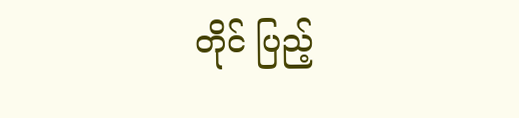တိုင် ပြည့်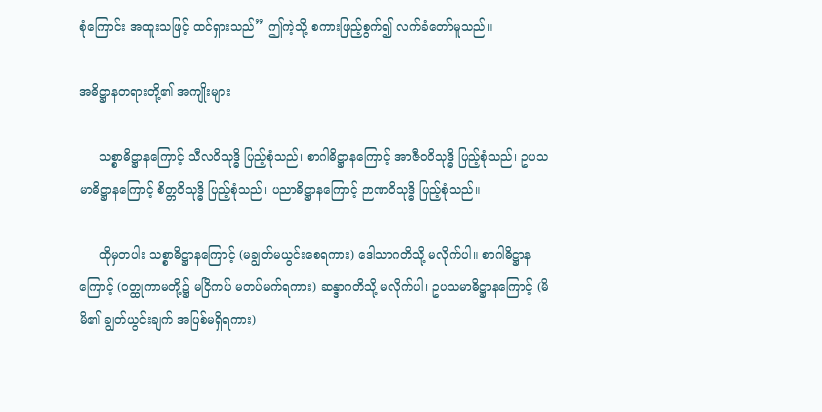စုံကြောင်း အထူးသဖြင့် ထင်ရှားသည်” ဤကဲ့သို့ စကားဖြည့်စွက်၍ လက်ခံတော်မူသည်။

အဓိဋ္ဌာနတရားတို့၏ အကျိုးများ

     သစ္စာဓိဋ္ဌာနကြောင့် သီလဝိသုဒ္ဓိ ပြည့်စုံသည်၊ စာဂါဓိဋ္ဌာနကြောင့် အာဇီဝဝိသုဒ္ဓိ ပြည့်စုံသည်၊ ဥပသမာဓိဋ္ဌာနကြောင့် စိတ္တဝိသုဒ္ဓိ ပြည့်စုံသည်၊ ပညာဓိဋ္ဌာနကြောင့် ဉာဏဝိသုဒ္ဓိ ပြည့်စုံသည်။

     ထိုမှတပါး သစ္စာဓိဋ္ဌာနကြောင့် (မချွတ်မယွင်းစေရကား) ဒေါသာဂတိသို့ မလိုက်ပါ။ စာဂါဓိဋ္ဌာနကြောင့် (ဝတ္ထုကာမတို့၌ မငြိကပ် မတပ်မက်ရကား) ဆန္ဒာဂတိသို့ မလိုက်ပါ၊ ဥပသမာဓိဋ္ဌာနကြောင့် (မိမိ၏ ချွတ်ယွင်းချက် အပြစ်မရှိရကား)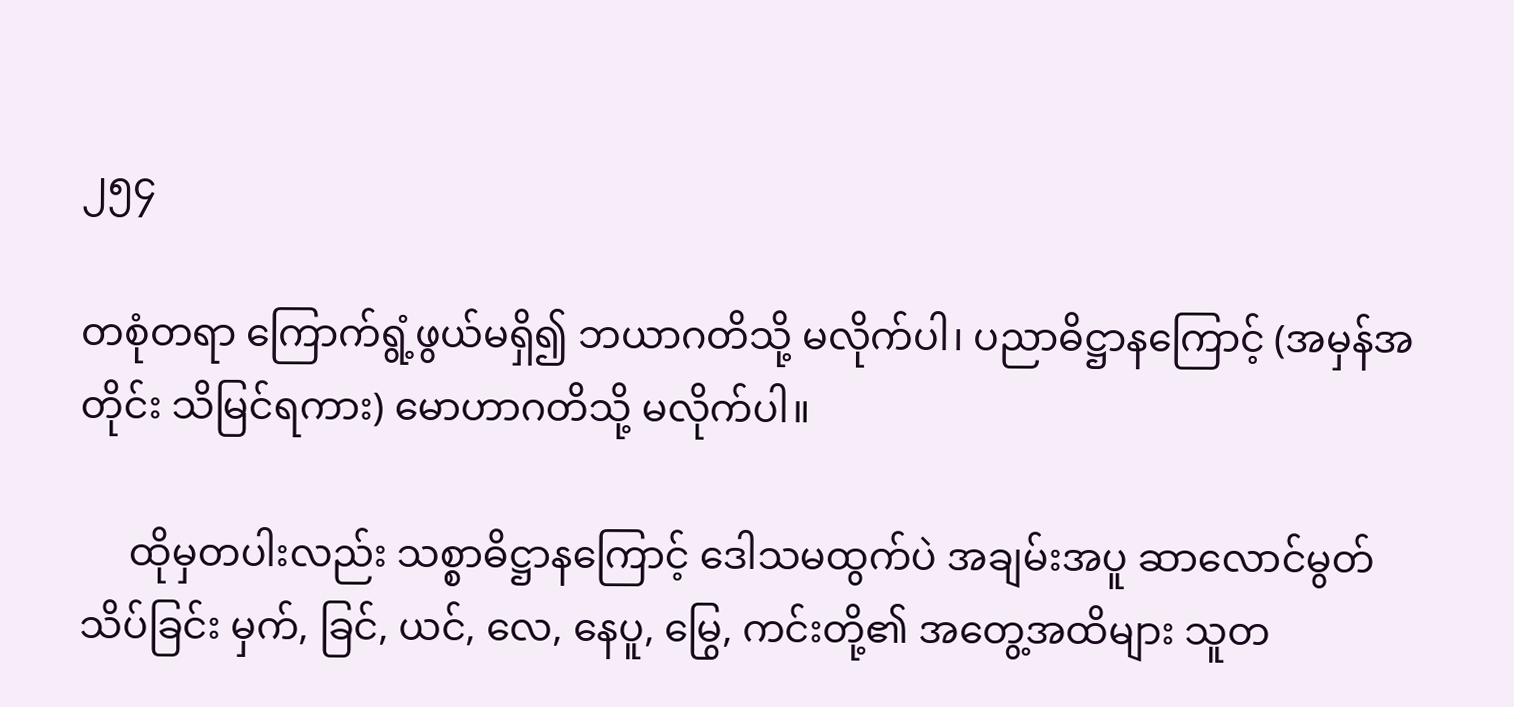၂၅၄

တစုံတရာ ကြောက်ရွံ့ဖွယ်မရှိ၍ ဘယာဂတိသို့ မလိုက်ပါ၊ ပညာဓိဋ္ဌာနကြောင့် (အမှန်အတိုင်း သိမြင်ရကား) မောဟာဂတိသို့ မလိုက်ပါ။

     ထိုမှတပါးလည်း သစ္စာဓိဋ္ဌာနကြောင့် ဒေါသမထွက်ပဲ အချမ်းအပူ ဆာလောင်မွတ်သိပ်ခြင်း မှက်, ခြင်, ယင်, လေ, နေပူ, မြွေ, ကင်းတို့၏ အတွေ့အထိများ သူတ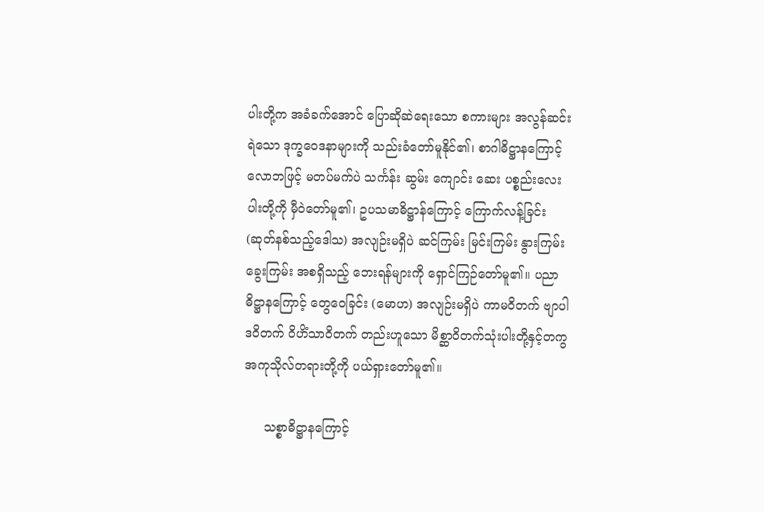ပါးတို့က အခံခက်အောင် ပြောဆိုဆဲရေးသော စကားများ အလွန်ဆင်းရဲသော ဒုက္ခဝေဒနာများကို သည်းခံတော်မူနိုင်၏၊ စာဂါဓိဋ္ဌာနကြောင့် လောဘဖြင့် မတပ်မက်ပဲ သင်္ကန်း ဆွမ်း ကျောင်း ဆေး ပစ္စည်းလေးပါးတို့ကို မှီဝဲတော်မူ၏၊ ဥပသမာဓိဋ္ဌာန်ကြောင့် ကြောက်လန့်ခြင်း (ဆုတ်နစ်သည့်ဒေါသ) အလျဉ်းမရှိပဲ ဆင်ကြမ်း မြင်းကြမ်း နွားကြမ်း ခွေးကြမ်း အစရှိသည့် ဘေးရန်များကို ရှောင်ကြဉ်တော်မူ၏။ ပညာဓိဋ္ဌာနကြောင့် တွေဝေခြင်း (မောဟ) အလျဉ်းမရှိပဲ ကာမဝိတက် ဗျာပါဒဝိတက် ဝိဟိံသာဝိတက် တည်းဟူသော မိစ္ဆာဝိတက်သုံးပါးတို့နှင့်တကွ အကုသိုလ်တရားတို့ကို ပယ်ရှားတော်မူ၏။

     သစ္စာဓိဋ္ဌာနကြောင့်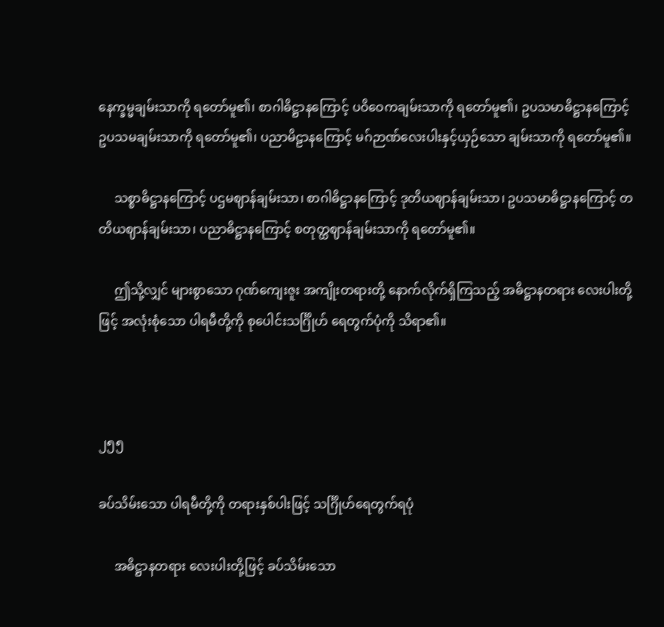နေက္ခမ္မချမ်းသာကို ရတော်မူ၏၊ စာဂါဓိဋ္ဌာနကြောင့် ပဝိဝေကချမ်းသာကို ရတော်မူ၏၊ ဥပသမာဓိဋ္ဌာနကြောင့် ဥပသမချမ်းသာကို ရတော်မူ၏၊ ပညာမိဠာနကြောင့် မဂ်ဉာဏ်လေးပါးနှင့်ယှဉ်သော ချမ်းသာကို ရတော်မူ၏။

     သစ္စာဓိဋ္ဌာနကြောင့် ပဌမဈာန်ချမ်းသာ၊ စာဂါဓိဋ္ဌာနကြောင့် ဒုတိယဈာန်ချမ်းသာ၊ ဥပသမာဓိဋ္ဌာနကြောင့် တတိယဈာန်ချမ်းသာ၊ ပညာဓိဋ္ဌာနကြောင့် စတုတ္ထဈာန်ချမ်းသာကို ရတော်မူ၏။

     ဤသို့လျှင် များစွာသော ဂုဏ်ကျေးဇူး အကျိုးတရားတို့ နောက်လိုက်ရှိကြသည့် အဓိဋ္ဌာနတရား လေးပါးတို့ဖြင့် အလုံးစုံသော ပါရမီတို့ကို စုပေါင်းသင်္ဂြိုဟ် ရေတွက်ပုံကို သိရာ၏။



၂၅၅

ခပ်သိမ်းသော ပါရမီတို့ကို တရားနှစ်ပါးဖြင့် သင်္ဂြိုဟ်ရေတွက်ရပုံ

     အဓိဋ္ဌာနတရား လေးပါးတို့ဖြင့် ခပ်သိမ်းသော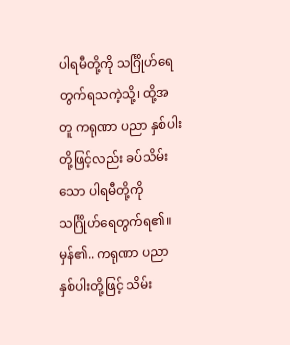ပါရမီတို့ကို သင်္ဂြိုဟ်ရေတွက်ရသကဲ့သို့၊ ထို့အတူ ကရုဏာ ပညာ နှစ်ပါးတို့ဖြင့်လည်း ခပ်သိမ်းသော ပါရမီတို့ကို သင်္ဂြိုဟ်ရေတွက်ရ၏။ မှန်၏.. ကရုဏာ ပညာ နှစ်ပါးတို့ဖြင့် သိမ်း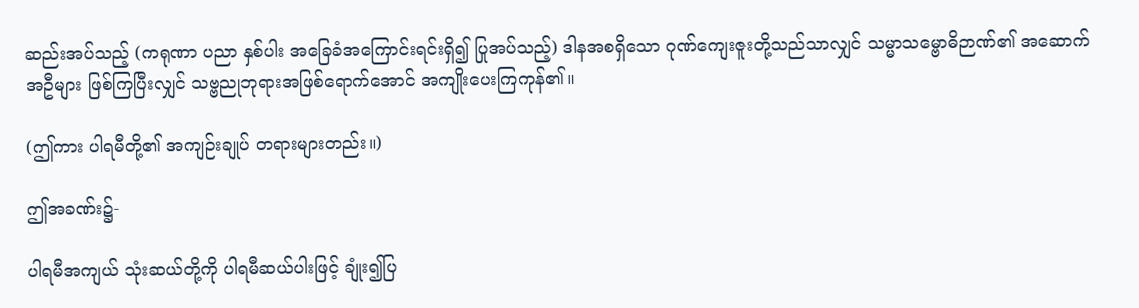ဆည်းအပ်သည့် (ကရုဏာ ပညာ နှစ်ပါး အခြေခံအကြောင်းရင်းရှိ၍ ပြုအပ်သည့်) ဒါနအစရှိသော ဂုဏ်ကျေးဇူးတို့သည်သာလျှင် သမ္မာသမ္ဗောဓိဉာဏ်၏ အဆောက်အဦများ ဖြစ်ကြပြီးလျှင် သဗ္ဗညုဘုရားအဖြစ်ရောက်အောင် အကျိုးပေးကြကုန်၏။

(ဤကား ပါရမီတို့၏ အကျဉ်းချုပ် တရားများတည်း။)

ဤအခဏ်း၌-

ပါရမီအကျယ် သုံးဆယ်တို့ကို ပါရမီဆယ်ပါးဖြင့် ချုံး၍ပြ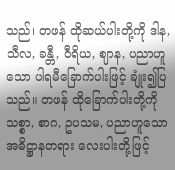သည်၊ တဖန် ထိုဆယ်ပါးတို့ကို ဒါန, သီလ, ခန္တီ, ဝီရိယ, ဈာန, ပညာဟူသော ပါရမီခြောက်ပါးဖြင့် ချုံး၍ပြသည်။ တဖန် ထိုခြောက်ပါးတို့ကို သစ္စာ, စာဂ, ဥပသမ, ပညာဟူသော အဓိဋ္ဌာနတရား လေးပါးတို့ဖြင့်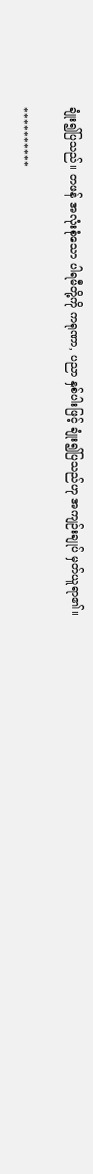ချုံး၍ပြသည်။ တဖန် အလုံးစုံသော ပါရမီတို့ကို ကရုဏာ, ပညာ နှစ်ပါးဖြင့် ချုံး၍ပြသည်ဟု အကျဉ်းချုပ် မှတ်ယူရာ၏။

**********